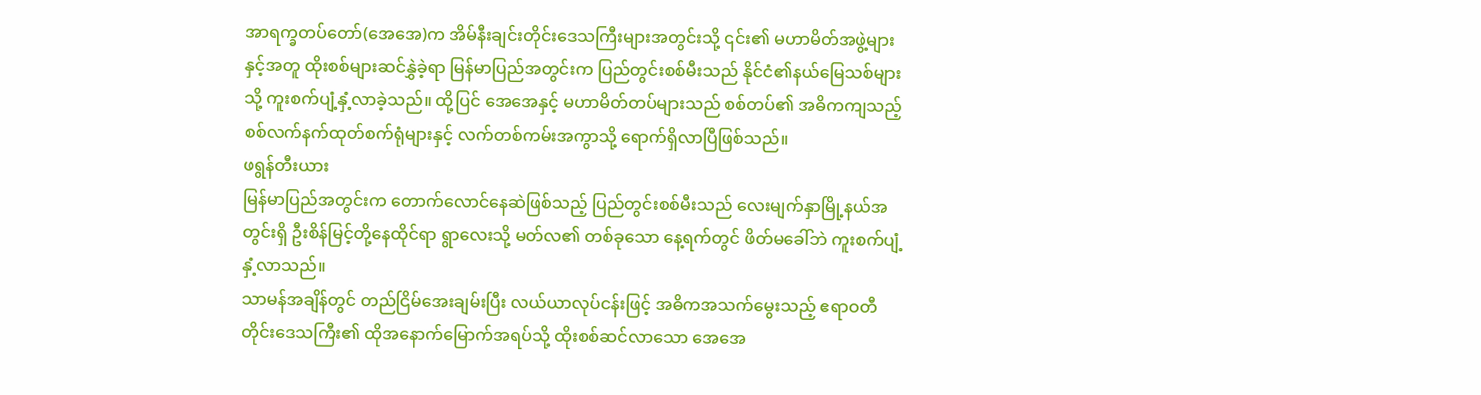အာရက္ခတပ်တော်(အေအေ)က အိမ်နီးချင်းတိုင်းဒေသကြီးများအတွင်းသို့ ၎င်း၏ မဟာမိတ်အဖွဲ့များနှင့်အတူ ထိုးစစ်များဆင်နွှဲခဲ့ရာ မြန်မာပြည်အတွင်းက ပြည်တွင်းစစ်မီးသည် နိုင်ငံ၏နယ်မြေသစ်များသို့ ကူးစက်ပျံ့နှံ့လာခဲ့သည်။ ထို့ပြင် အေအေနှင့် မဟာမိတ်တပ်များသည် စစ်တပ်၏ အဓိကကျသည့် စစ်လက်နက်ထုတ်စက်ရုံများနှင့် လက်တစ်ကမ်းအကွာသို့ ရောက်ရှိလာပြီဖြစ်သည်။
ဖရွန်တီးယား
မြန်မာပြည်အတွင်းက တောက်လောင်နေဆဲဖြစ်သည့် ပြည်တွင်းစစ်မီးသည် လေးမျက်နှာမြို့နယ်အတွင်းရှိ ဦးစိန်မြင့်တို့နေထိုင်ရာ ရွာလေးသို့ မတ်လ၏ တစ်ခုသော နေ့ရက်တွင် ဖိတ်မခေါ်ဘဲ ကူးစက်ပျံ့နှံ့လာသည်။
သာမန်အချိန်တွင် တည်ငြိမ်အေးချမ်းပြီး လယ်ယာလုပ်ငန်းဖြင့် အဓိကအသက်မွေးသည့် ဧရာဝတီတိုင်းဒေသကြီး၏ ထိုအနောက်မြောက်အရပ်သို့ ထိုးစစ်ဆင်လာသော အေအေ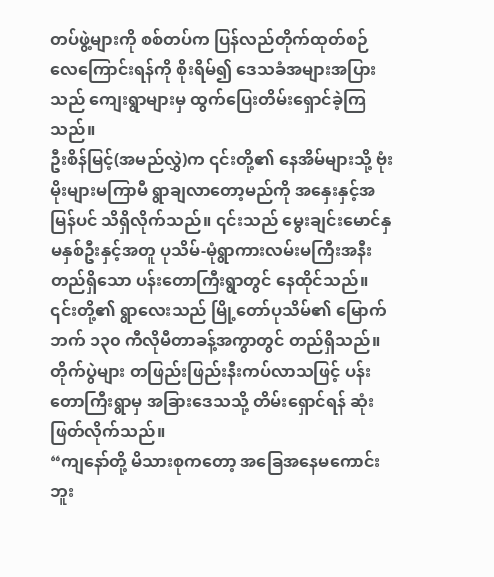တပ်ဖွဲ့များကို စစ်တပ်က ပြန်လည်တိုက်ထုတ်စဉ် လေကြောင်းရန်ကို စိုးရိမ်၍ ဒေသခံအများအပြားသည် ကျေးရွာများမှ ထွက်ပြေးတိမ်းရှောင်ခဲ့ကြသည်။
ဦးစိန်မြင့်(အမည်လွှဲ)က ၎င်းတို့၏ နေအိမ်များသို့ ဗုံးမိုးများမကြာမီ ရွာချလာတော့မည်ကို အနှေးနှင့်အမြန်ပင် သိရှိလိုက်သည်။ ၎င်းသည် မွေးချင်းမောင်နှမနှစ်ဦးနှင့်အတူ ပုသိမ်-မုံရွာကားလမ်းမကြီးအနီး တည်ရှိသော ပန်းတောကြီးရွာတွင် နေထိုင်သည်။ ၎င်းတို့၏ ရွာလေးသည် မြို့တော်ပုသိမ်၏ မြောက်ဘက် ၁၃၀ ကီလိုမီတာခန့်အကွာတွင် တည်ရှိသည်။
တိုက်ပွဲများ တဖြည်းဖြည်းနီးကပ်လာသဖြင့် ပန်းတောကြီးရွာမှ အခြားဒေသသို့ တိမ်းရှောင်ရန် ဆုံးဖြတ်လိုက်သည်။
“ကျနော်တို့ မိသားစုကတော့ အခြေအနေမကောင်းဘူး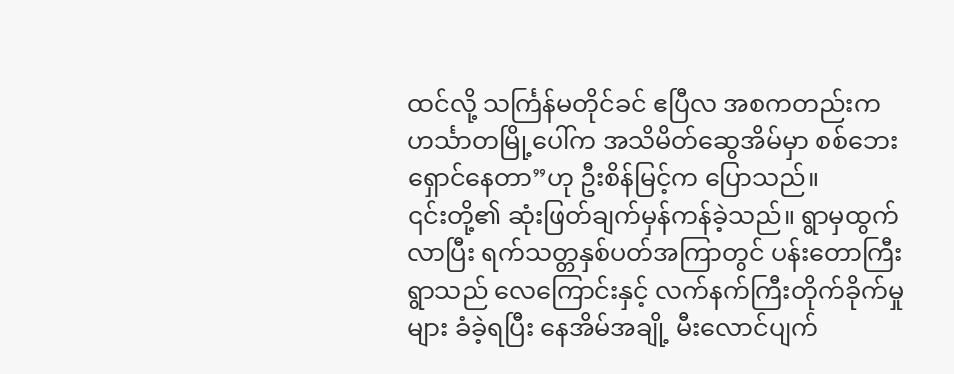ထင်လို့ သင်္ကြန်မတိုင်ခင် ဧပြီလ အစကတည်းက ဟင်္သာတမြို့ပေါ်က အသိမိတ်ဆွေအိမ်မှာ စစ်ဘေးရှောင်နေတာ”ဟု ဦးစိန်မြင့်က ပြောသည်။
၎င်းတို့၏ ဆုံးဖြတ်ချက်မှန်ကန်ခဲ့သည်။ ရွာမှထွက်လာပြီး ရက်သတ္တနှစ်ပတ်အကြာတွင် ပန်းတောကြီးရွာသည် လေကြောင်းနှင့် လက်နက်ကြီးတိုက်ခိုက်မှုများ ခံခဲ့ရပြီး နေအိမ်အချို့ မီးလောင်ပျက်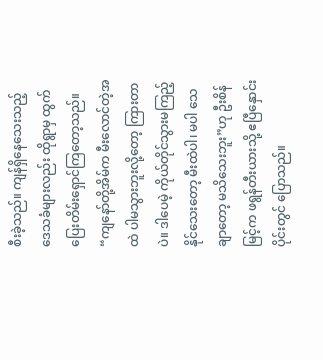စီးခဲ့သည်။ ကျန်ရှိနေသေးသည့် ဒေသခံများလည်း ထိုရွာမှ ထွက်ပြေးတိမ်းရှောင်ကြတော့သည်။
“ကျနော်တို့အိမ်က မီးလောင်တဲ့အထဲ ပါမသွားဘူးလို့တော့ ကြားတာပဲ။ ဒါပေမဲ့ ကိုယ်တိုင်သွားမကြည့်နိုင်သေးတော့ မီးထဲပါ၊ မပါ သေချာတော့ မသိသေးဘူး”ဟု ဦးစိန်မြင့်က ဖရွန်တီးယားသို့ ဧပြီနှောင်းပိုင်းတွင် ပြောသည်။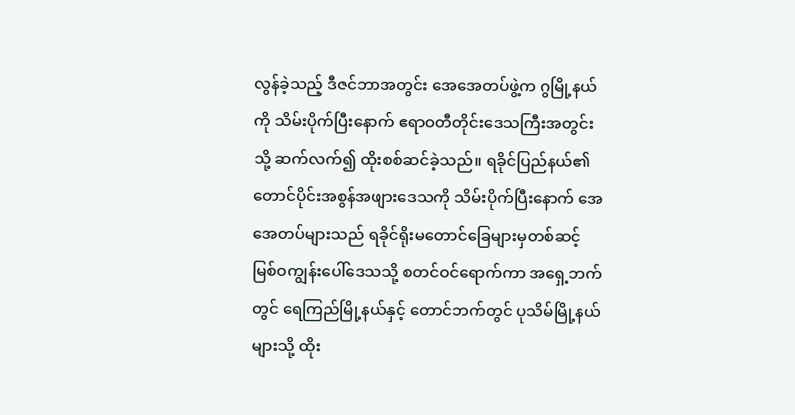လွန်ခဲ့သည့် ဒီဇင်ဘာအတွင်း အေအေတပ်ဖွဲ့က ဂွမြို့နယ်ကို သိမ်းပိုက်ပြီးနောက် ဧရာဝတီတိုင်းဒေသကြီးအတွင်းသို့ ဆက်လက်၍ ထိုးစစ်ဆင်ခဲ့သည်။ ရခိုင်ပြည်နယ်၏ တောင်ပိုင်းအစွန်အဖျားဒေသကို သိမ်းပိုက်ပြီးနောက် အေအေတပ်များသည် ရခိုင်ရိုးမတောင်ခြေများမှတစ်ဆင့် မြစ်ဝကျွန်းပေါ်ဒေသသို့ စတင်ဝင်ရောက်ကာ အရှေ့ဘက်တွင် ရေကြည်မြို့နယ်နှင့် တောင်ဘက်တွင် ပုသိမ်မြို့နယ်များသို့ ထိုး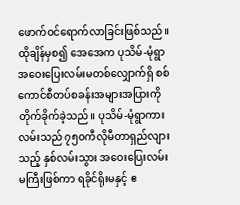ဖောက်ဝင်ရောက်လာခြင်းဖြစ်သည်။
ထိုချိန်မှစ၍ အေအေက ပုသိမ်-မုံရွာအဝေးပြေးလမ်းမတစ်လျှောက်ရှိ စစ်ကောင်စီတပ်စခန်းအများအပြားကို တိုက်ခိုက်ခဲ့သည်။ ပုသိမ်-မုံရွာကားလမ်းသည် ၇၅၀ကီလိုမီတာရှည်လျားသည့် နှစ်လမ်းသွား အဝေးပြေးလမ်းမကြီးဖြစ်ကာ ရခိုင်ရိုးမနှင့် ဧ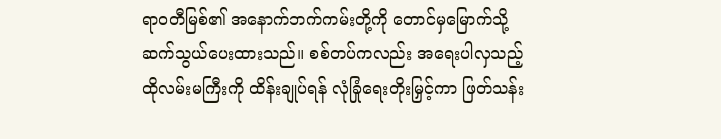ရာဝတီမြစ်၏ အနောက်ဘက်ကမ်းတို့ကို တောင်မှမြောက်သို့ ဆက်သွယ်ပေးထားသည်။ စစ်တပ်ကလည်း အရေးပါလှသည့် ထိုလမ်းမကြီးကို ထိန်းချုပ်ရန် လုံခြုံရေးတိုးမြှင့်ကာ ဖြတ်သန်း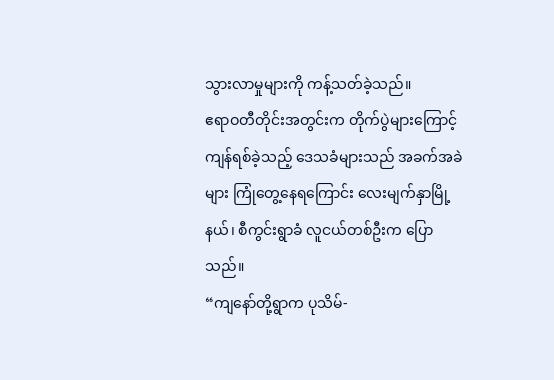သွားလာမှုများကို ကန့်သတ်ခဲ့သည်။
ဧရာဝတီတိုင်းအတွင်းက တိုက်ပွဲများကြောင့် ကျန်ရစ်ခဲ့သည့် ဒေသခံများသည် အခက်အခဲများ ကြုံတွေ့နေရကြောင်း လေးမျက်နှာမြို့နယ်၊ စီကွင်းရွာခံ လူငယ်တစ်ဦးက ပြောသည်။
“ကျနော်တို့ရွာက ပုသိမ်-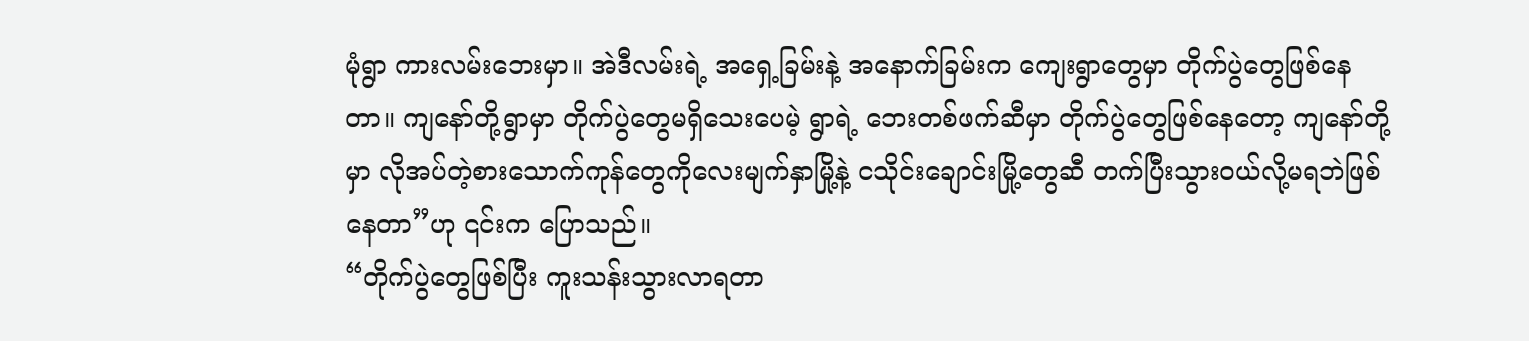မုံရွာ ကားလမ်းဘေးမှာ။ အဲဒီလမ်းရဲ့ အရှေ့ခြမ်းနဲ့ အနောက်ခြမ်းက ကျေးရွာတွေမှာ တိုက်ပွဲတွေဖြစ်နေတာ။ ကျနော်တို့ရွာမှာ တိုက်ပွဲတွေမရှိသေးပေမဲ့ ရွာရဲ့ ဘေးတစ်ဖက်ဆီမှာ တိုက်ပွဲတွေဖြစ်နေတော့ ကျနော်တို့မှာ လိုအပ်တဲ့စားသောက်ကုန်တွေကိုလေးမျက်နှာမြို့နဲ့ ငသိုင်းချောင်းမြို့တွေဆီ တက်ပြီးသွားဝယ်လို့မရဘဲဖြစ်နေတာ”ဟု ၎င်းက ပြောသည်။
“တိုက်ပွဲတွေဖြစ်ပြီး ကူးသန်းသွားလာရတာ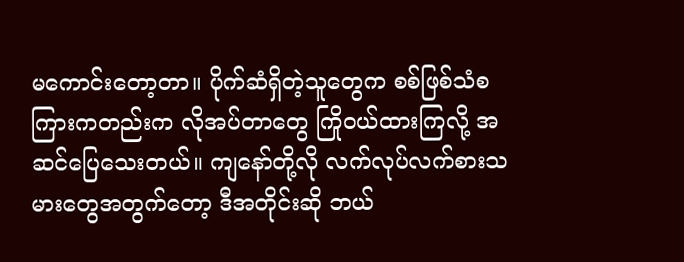မကောင်းတော့တာ။ ပိုက်ဆံရှိတဲ့သူတွေက စစ်ဖြစ်သံစကြားကတည်းက လိုအပ်တာတွေ ကြိုဝယ်ထားကြလို့ အဆင်ပြေသေးတယ်။ ကျနော်တို့လို လက်လုပ်လက်စားသမားတွေအတွက်တော့ ဒီအတိုင်းဆို ဘယ်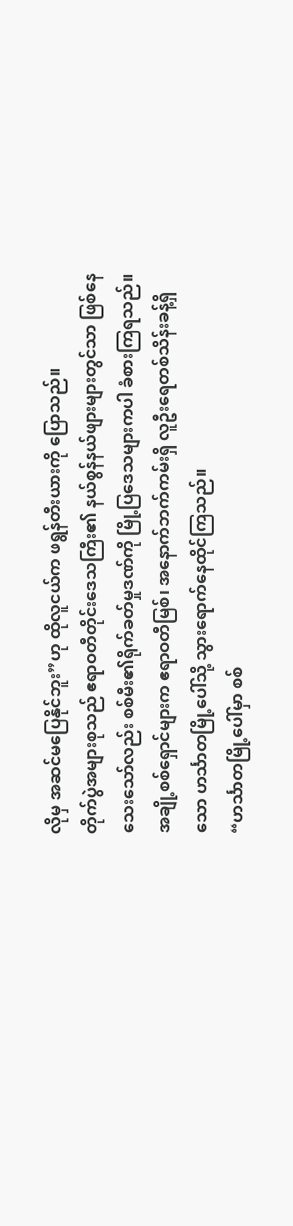လိုမှ အဆင်မပြေနိုင်ဘူး”ဟု ထိုလူငယ်က ဖရွန်တီးယားကို ပြောသည်။
တိုက်ပွဲအများစုသည် ဧရာဝတီတိုင်းဒေသကြီး၏ နယ်စွန်နယ်ဖျားများတွင်သာ ဖြစ်နေသေးသော်လည်း စစ်မီး၏ရိုက်ခတ်မှုဒဏ်ကို မြို့ပြဒေသများကပါ ခံစားကြရသည်။ အချို့စစ်ရှောင်များက ဧရာဝတီမြစ်၊ အနောက်ဘက်ကမ်းရှိ လူဦးရေတစ်သိန်းခန့်ရှိသော ဟင်္သာတမြို့ပေါ်သို့ သွားရောက်နေထိုင်ကြသည်။
“ဟင်္သာတမြို့ပေါ်မှာ စစ်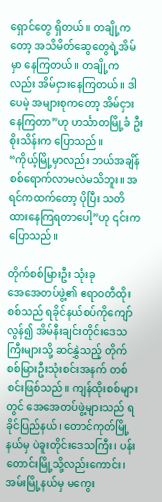ရှောင်တွေ ရှိတယ်။ တချို့ကတော့ အသိမိတ်ဆွေတွေရဲ့အိမ်မှာ နေကြတယ်။ တချို့ကလည်း အိမ်ငှားနေကြတယ်။ ဒါပေမဲ့ အများစုကတော့ အိမ်ငှားနေကြတာ”ဟု ဟင်္သာတမြို့ခံ ဦးစိုးသိန်းက ပြောသည်။
“ကိုယ့်မြို့မှာလည်း ဘယ်အချိန် စစ်ရောက်လာမလဲမသိဘူး။ အရင်ကထက်တော့ ပိုပြီး သတိထားနေကြရတာပေါ့”ဟု ၎င်းက ပြောသည်။

တိုက်စစ်မြားဦး သုံးခု
အေအေတပ်ဖွဲ့၏ ဧရာဝတီထိုးစစ်သည် ရခိုင်နယ်စပ်ကိုကျော်လွန်၍ အိမ်နီးချင်းတိုင်းဒေသကြီးများသို့ ဆင်နွှဲသည့် တိုက်စစ်မြားဦးသုံးစင်းအနက် တစ်စင်းဖြစ်သည်။ ကျန်ထိုးစစ်များတွင် အေအေတပ်ဖွဲ့များသည် ရခိုင်ပြည်နယ်၊ တောင်ကုတ်မြို့နယ်မှ ပဲခူးတိုင်းဒေသကြီး၊ ပန်းတောင်းမြို့သို့လည်းကောင်း၊ အမ်းမြို့နယ်မှ မကွေး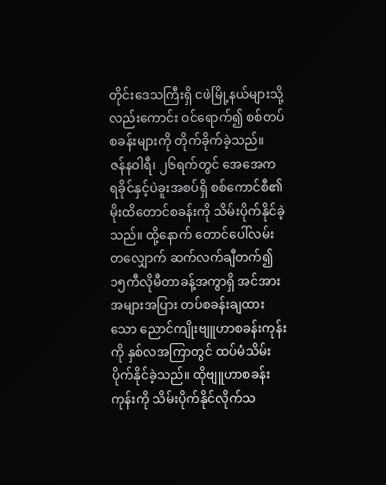တိုင်းဒေသကြီးရှိ ငဖဲမြို့နယ်များသို့လည်းကောင်း ဝင်ရောက်၍ စစ်တပ်စခန်းများကို တိုက်ခိုက်ခဲ့သည်။
ဇန်နဝါရီ၊ ၂၆ရက်တွင် အေအေက ရခိုင်နှင့်ပဲခူးအစပ်ရှိ စစ်ကောင်စီ၏ မိုးထိတောင်စခန်းကို သိမ်းပိုက်နိုင်ခဲ့သည်။ ထို့နောက် တောင်ပေါ်လမ်းတလျှောက် ဆက်လက်ချီတက်၍ ၁၅ကီလိုမီတာခန့်အကွာရှိ အင်အားအများအပြား တပ်စခန်းချထားသော ညောင်ကျိုးဗျူဟာစခန်းကုန်းကို နှစ်လအကြာတွင် ထပ်မံသိမ်းပိုက်နိုင်ခဲ့သည်။ ထိုဗျူဟာစခန်းကုန်းကို သိမ်းပိုက်နိုင်လိုက်သ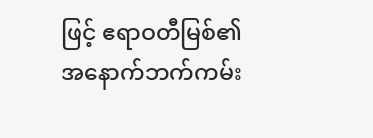ဖြင့် ဧရာဝတီမြစ်၏ အနောက်ဘက်ကမ်း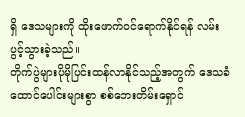ရှိ ဒေသများကို ထိုးဖောက်ဝင်ရောက်နိုင်ရန် လမ်းပွင့်သွားခဲ့သည်။
တိုက်ပွဲများပိုမိုပြင်းထန်လာနိုင်သည့်အတွက် ဒေသခံထောင်ပေါင်းများစွာ စစ်ဘေးတိမ်းရှောင်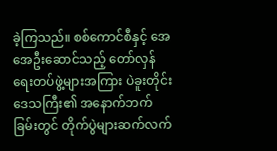ခဲ့ကြသည်။ စစ်ကောင်စီနှင့် အေအေဦးဆောင်သည့် တော်လှန်ရေးတပ်ဖွဲ့များအကြား ပဲခူးတိုင်းဒေသကြီး၏ အနောက်ဘက်ခြမ်းတွင် တိုက်ပွဲများဆက်လက်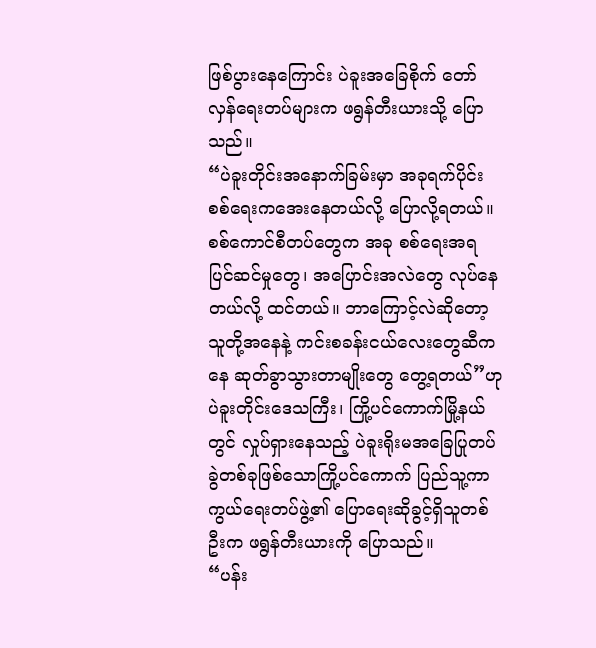ဖြစ်ပွားနေကြောင်း ပဲခူးအခြေစိုက် တော်လှန်ရေးတပ်များက ဖရွန်တီးယားသို့ ပြောသည်။
“ပဲခူးတိုင်းအနောက်ခြမ်းမှာ အခုရက်ပိုင်း စစ်ရေးကအေးနေတယ်လို့ ပြောလို့ရတယ်။ စစ်ကောင်စီတပ်တွေက အခု စစ်ရေးအရ ပြင်ဆင်မှုတွေ၊ အပြောင်းအလဲတွေ လုပ်နေတယ်လို့ ထင်တယ်။ ဘာကြောင့်လဲဆိုတော့ သူတို့အနေနဲ့ ကင်းစခန်းငယ်လေးတွေဆီကနေ ဆုတ်ခွာသွားတာမျိုးတွေ တွေ့ရတယ်”ဟု ပဲခူးတိုင်းဒေသကြီး၊ ကြို့ပင်ကောက်မြို့နယ်တွင် လှုပ်ရှားနေသည့် ပဲခူးရိုးမအခြေပြုတပ်ခွဲတစ်ခုဖြစ်သောကြို့ပင်ကောက် ပြည်သူ့ကာကွယ်ရေးတပ်ဖွဲ့၏ ပြောရေးဆိုခွင့်ရှိသူတစ်ဦးက ဖရွန်တီးယားကို ပြောသည်။
“ပန်း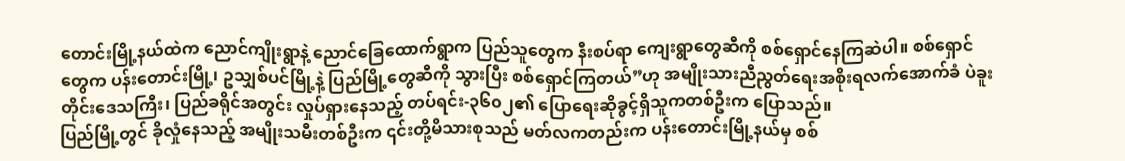တောင်းမြို့နယ်ထဲက ညောင်ကျိုးရွာနဲ့ ညောင်ခြေထောက်ရွာက ပြည်သူတွေက နီးစပ်ရာ ကျေးရွာတွေဆီကို စစ်ရှောင်နေကြဆဲပါ။ စစ်ရှောင်တွေက ပန်းတောင်းမြို့၊ ဥသျှစ်ပင်မြို့နဲ့ ပြည်မြို့တွေဆီကို သွားပြီး စစ်ရှောင်ကြတယ်”ဟု အမျိုးသားညီညွတ်ရေးအစိုးရလက်အောက်ခံ ပဲခူးတိုင်းဒေသကြီး၊ ပြည်ခရိုင်အတွင်း လှုပ်ရှားနေသည့် တပ်ရင်း-၃၆၀၂၏ ပြောရေးဆိုခွင့်ရှိသူကတစ်ဦးက ပြောသည်။
ပြည်မြို့တွင် ခိုလှုံနေသည့် အမျိုးသမီးတစ်ဦးက ၎င်းတို့မိသားစုသည် မတ်လကတည်းက ပန်းတောင်းမြို့နယ်မှ စစ်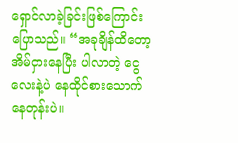ရှောင်လာခဲ့ခြင်းဖြစ်ကြောင်း ပြောသည်။ “အခုချိန်ထိတော့ အိမ်ငှားနေပြီး ပါလာတဲ့ ငွေလေးနဲ့ပဲ နေထိုင်စားသောက်နေတုန်းပဲ။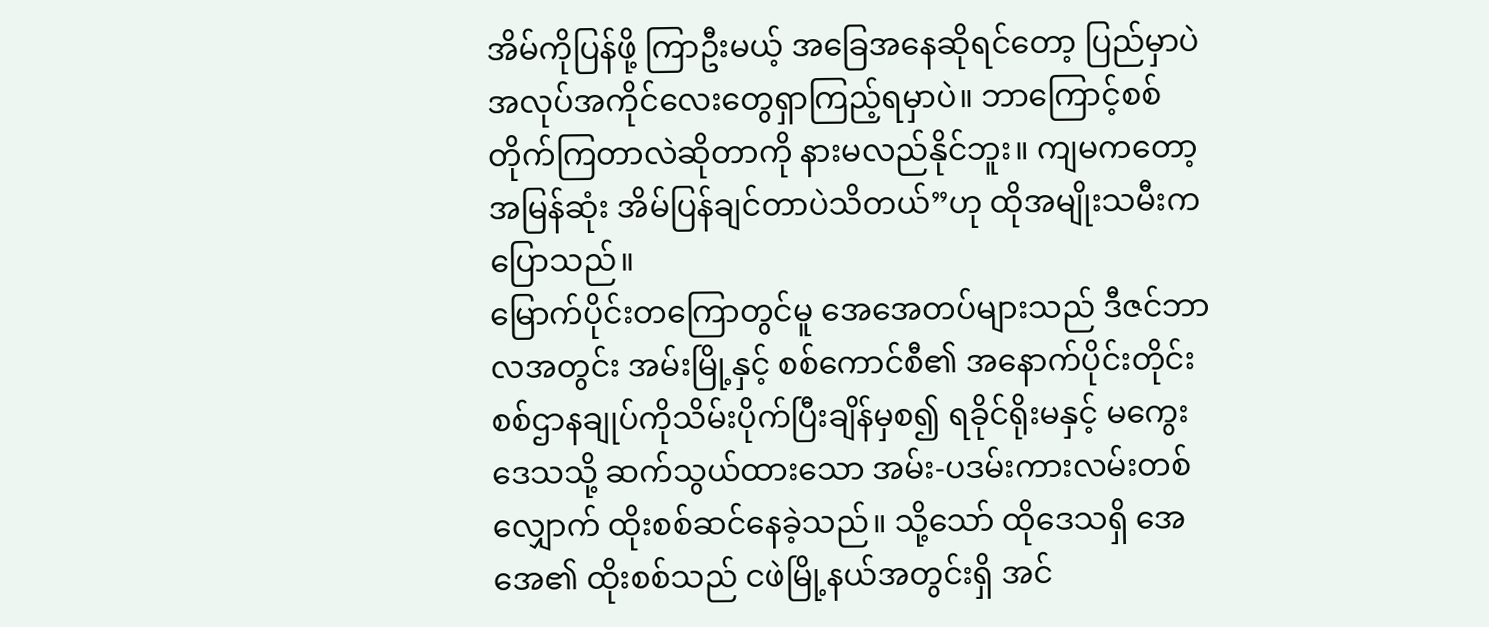အိမ်ကိုပြန်ဖို့ ကြာဦးမယ့် အခြေအနေဆိုရင်တော့ ပြည်မှာပဲ အလုပ်အကိုင်လေးတွေရှာကြည့်ရမှာပဲ။ ဘာကြောင့်စစ်တိုက်ကြတာလဲဆိုတာကို နားမလည်နိုင်ဘူး။ ကျမကတော့ အမြန်ဆုံး အိမ်ပြန်ချင်တာပဲသိတယ်”ဟု ထိုအမျိုးသမီးက ပြောသည်။
မြောက်ပိုင်းတကြောတွင်မူ အေအေတပ်များသည် ဒီဇင်ဘာလအတွင်း အမ်းမြို့နှင့် စစ်ကောင်စီ၏ အနောက်ပိုင်းတိုင်း စစ်ဌာနချုပ်ကိုသိမ်းပိုက်ပြီးချိန်မှစ၍ ရခိုင်ရိုးမနှင့် မကွေးဒေသသို့ ဆက်သွယ်ထားသော အမ်း-ပဒမ်းကားလမ်းတစ်လျှောက် ထိုးစစ်ဆင်နေခဲ့သည်။ သို့သော် ထိုဒေသရှိ အေအေ၏ ထိုးစစ်သည် ငဖဲမြို့နယ်အတွင်းရှိ အင်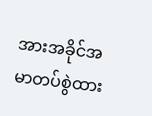အားအခိုင်အမာတပ်စွဲထား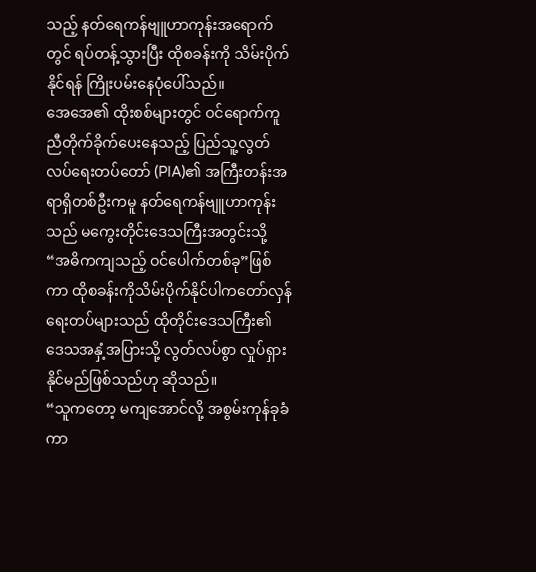သည့် နတ်ရေကန်ဗျူဟာကုန်းအရောက်တွင် ရပ်တန့်သွားပြီး ထိုစခန်းကို သိမ်းပိုက်နိုင်ရန် ကြိုးပမ်းနေပုံပေါ်သည်။
အေအေ၏ ထိုးစစ်များတွင် ဝင်ရောက်ကူညီတိုက်ခိုက်ပေးနေသည့် ပြည်သူ့လွတ်လပ်ရေးတပ်တော် (PIA)၏ အကြီးတန်းအရာရှိတစ်ဦးကမူ နတ်ရေကန်ဗျူဟာကုန်းသည် မကွေးတိုင်းဒေသကြီးအတွင်းသို့ “အဓိကကျသည့် ဝင်ပေါက်တစ်ခု”ဖြစ်ကာ ထိုစခန်းကိုသိမ်းပိုက်နိုင်ပါကတော်လှန်ရေးတပ်များသည် ထိုတိုင်းဒေသကြီး၏ ဒေသအနှံ့အပြားသို့ လွတ်လပ်စွာ လှုပ်ရှားနိုင်မည်ဖြစ်သည်ဟု ဆိုသည်။
“သူကတော့ မကျအောင်လို့ အစွမ်းကုန်ခုခံကာ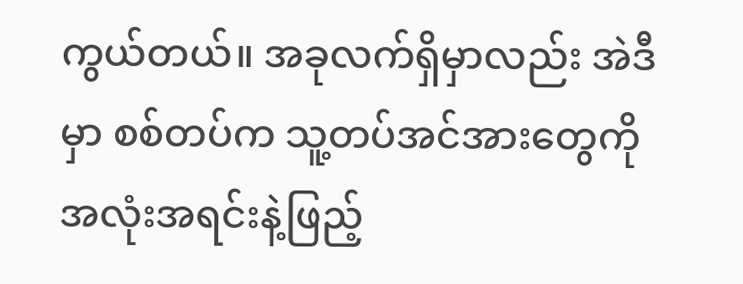ကွယ်တယ်။ အခုလက်ရှိမှာလည်း အဲဒီမှာ စစ်တပ်က သူ့တပ်အင်အားတွေကို အလုံးအရင်းနဲ့ဖြည့်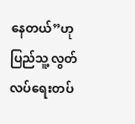နေတယ်”ဟု ပြည်သူ့လွတ်လပ်ရေးတပ်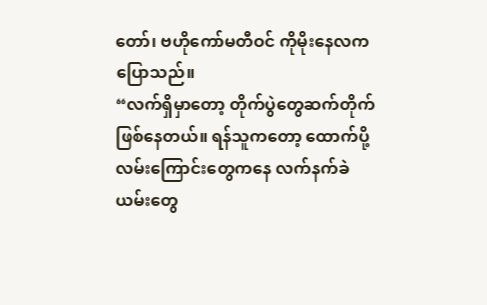တော်၊ ဗဟိုကော်မတီဝင် ကိုမိုးနေလက ပြောသည်။
“လက်ရှိမှာတော့ တိုက်ပွဲတွေဆက်တိုက်ဖြစ်နေတယ်။ ရန်သူကတော့ ထောက်ပို့လမ်းကြောင်းတွေကနေ လက်နက်ခဲယမ်းတွေ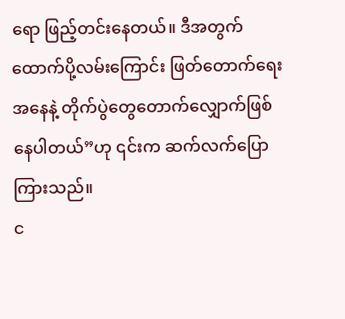ရော ဖြည့်တင်းနေတယ်။ ဒီအတွက် ထောက်ပို့လမ်းကြောင်း ဖြတ်တောက်ရေးအနေနဲ့ တိုက်ပွဲတွေတောက်လျှောက်ဖြစ်နေပါတယ်”ဟု ၎င်းက ဆက်လက်ပြောကြားသည်။
င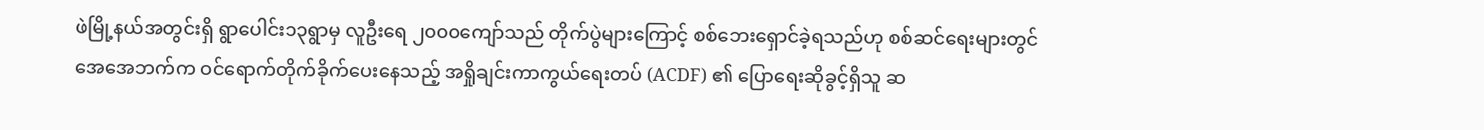ဖဲမြို့နယ်အတွင်းရှိ ရွာပေါင်း၁၃ရွာမှ လူဦးရေ ၂၀၀၀ကျော်သည် တိုက်ပွဲများကြောင့် စစ်ဘေးရှောင်ခဲ့ရသည်ဟု စစ်ဆင်ရေးများတွင် အေအေဘက်က ဝင်ရောက်တိုက်ခိုက်ပေးနေသည့် အရှိုချင်းကာကွယ်ရေးတပ် (ACDF) ၏ ပြောရေးဆိုခွင့်ရှိသူ ဆ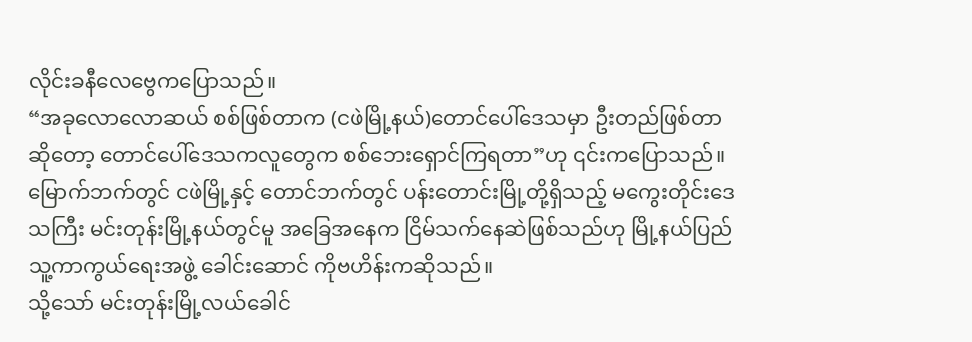လိုင်းခနီလေဗွေကပြောသည်။
“အခုလောလောဆယ် စစ်ဖြစ်တာက (ငဖဲမြို့နယ်)တောင်ပေါ်ဒေသမှာ ဦးတည်ဖြစ်တာဆိုတော့ တောင်ပေါ်ဒေသကလူတွေက စစ်ဘေးရှောင်ကြရတာ”ဟု ၎င်းကပြောသည်။
မြောက်ဘက်တွင် ငဖဲမြို့နှင့် တောင်ဘက်တွင် ပန်းတောင်းမြို့တို့ရှိသည့် မကွေးတိုင်းဒေသကြီး မင်းတုန်းမြို့နယ်တွင်မူ အခြေအနေက ငြိမ်သက်နေဆဲဖြစ်သည်ဟု မြို့နယ်ပြည်သူ့ကာကွယ်ရေးအဖွဲ့ ခေါင်းဆောင် ကိုဗဟိန်းကဆိုသည်။
သို့သော် မင်းတုန်းမြို့လယ်ခေါင်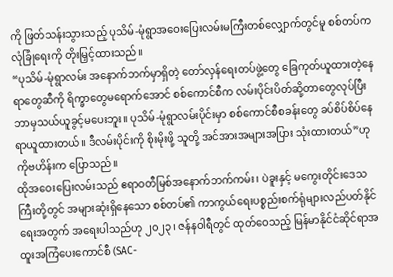ကို ဖြတ်သန်းသွားသည့် ပုသိမ်-မုံရွာအဝေးပြေးလမ်းမကြီးတစ်လျှောက်တွင်မူ စစ်တပ်က လုံခြုံရေးကို တိုးမြှင့်ထားသည်။
“ပုသိမ်-မုံရွာလမ်း အနောက်ဘက်မှာရှိတဲ့ တော်လှန်ရေးတပ်ဖွဲ့တွေ ခြေကုတ်ယူထားတဲ့နေရာတွေဆီကို ရိက္ခာတွေမရောက်အောင် စစ်ကောင်စီက လမ်းပိုင်းပိတ်ဆို့တာတွေလုပ်ပြီး ဘာမှသယ်ယူခွင့်မပေးဘူး။ ပုသိမ်-မုံရွာလမ်းပိုင်းမှာ စစ်ကောင်စီစခန်းတွေ ခပ်စိပ်စိပ်နေရာယူထားတယ်။ ဒီလမ်းပိုင်းကို စိုးမိုးဖို့ သူတို့ အင်အားအများအပြား သုံးထားတယ်”ဟု ကိုဗဟိန်းက ပြောသည်။
ထိုအဝေးပြေးလမ်းသည် ဧရာဝတီမြစ်အနောက်ဘက်ကမ်း၊ ပဲခူးနှင့် မကွေးတိုင်းဒေသကြီးတို့တွင် အများဆုံးရှိနေသော စစ်တပ်၏ ကာကွယ်ရေးပစ္စည်းစက်ရုံများလည်ပတ်နိုင်ရေးအတွက် အရေးပါသည်ဟု ၂၀၂၃၊ ဇန်နဝါရီတွင် ထုတ်ဝေသည့် မြန်မာနိုင်ငံဆိုင်ရာအထူးအကြံပေးကောင်စီ (SAC-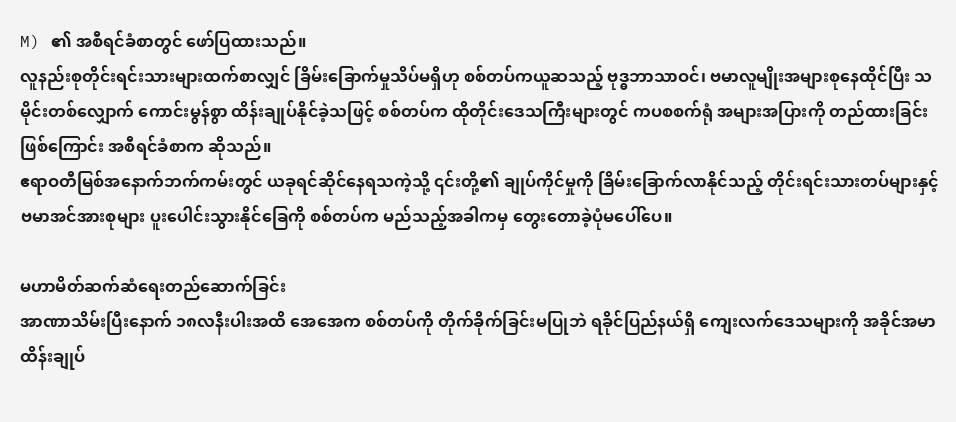M) ၏ အစီရင်ခံစာတွင် ဖော်ပြထားသည်။
လူနည်းစုတိုင်းရင်းသားများထက်စာလျှင် ခြိမ်းခြောက်မှုသိပ်မရှိဟု စစ်တပ်ကယူဆသည့် ဗုဒ္ဓဘာသာဝင်၊ ဗမာလူမျိုးအများစုနေထိုင်ပြီး သမိုင်းတစ်လျှောက် ကောင်းမွန်စွာ ထိန်းချုပ်နိုင်ခဲ့သဖြင့် စစ်တပ်က ထိုတိုင်းဒေသကြီးများတွင် ကပစစက်ရုံ အများအပြားကို တည်ထားခြင်းဖြစ်ကြောင်း အစီရင်ခံစာက ဆိုသည်။
ဧရာဝတီမြစ်အနောက်ဘက်ကမ်းတွင် ယခုရင်ဆိုင်နေရသကဲ့သို့ ၎င်းတို့၏ ချုပ်ကိုင်မှုကို ခြိမ်းခြောက်လာနိုင်သည့် တိုင်းရင်းသားတပ်များနှင့် ဗမာအင်အားစုများ ပူးပေါင်းသွားနိုင်ခြေကို စစ်တပ်က မည်သည့်အခါကမှ တွေးတောခဲ့ပုံမပေါ်ပေ။

မဟာမိတ်ဆက်ဆံရေးတည်ဆောက်ခြင်း
အာဏာသိမ်းပြီးနောက် ၁၈လနီးပါးအထိ အေအေက စစ်တပ်ကို တိုက်ခိုက်ခြင်းမပြုဘဲ ရခိုင်ပြည်နယ်ရှိ ကျေးလက်ဒေသများကို အခိုင်အမာ ထိန်းချုပ်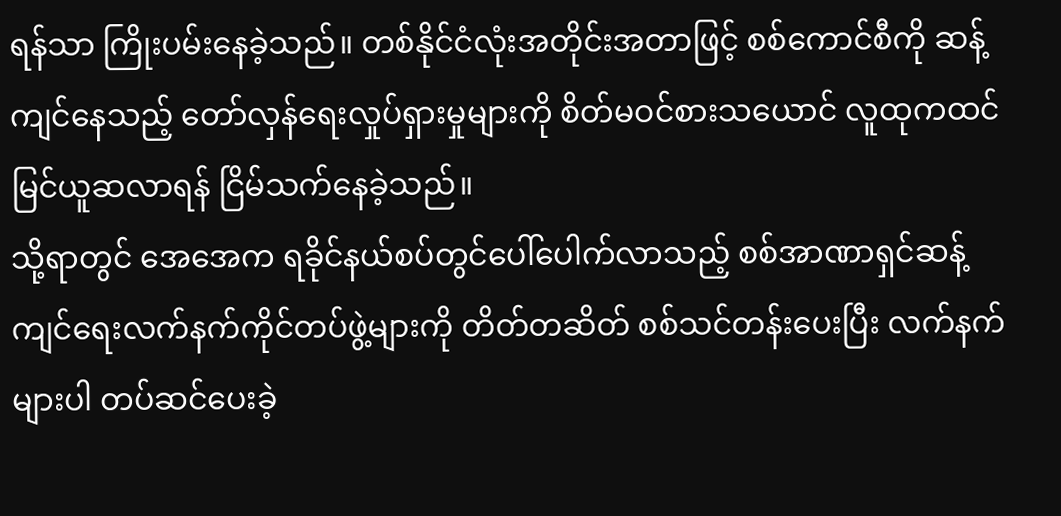ရန်သာ ကြိုးပမ်းနေခဲ့သည်။ တစ်နိုင်ငံလုံးအတိုင်းအတာဖြင့် စစ်ကောင်စီကို ဆန့်ကျင်နေသည့် တော်လှန်ရေးလှုပ်ရှားမှုများကို စိတ်မဝင်စားသယောင် လူထုကထင်မြင်ယူဆလာရန် ငြိမ်သက်နေခဲ့သည်။
သို့ရာတွင် အေအေက ရခိုင်နယ်စပ်တွင်ပေါ်ပေါက်လာသည့် စစ်အာဏာရှင်ဆန့်ကျင်ရေးလက်နက်ကိုင်တပ်ဖွဲ့များကို တိတ်တဆိတ် စစ်သင်တန်းပေးပြီး လက်နက်များပါ တပ်ဆင်ပေးခဲ့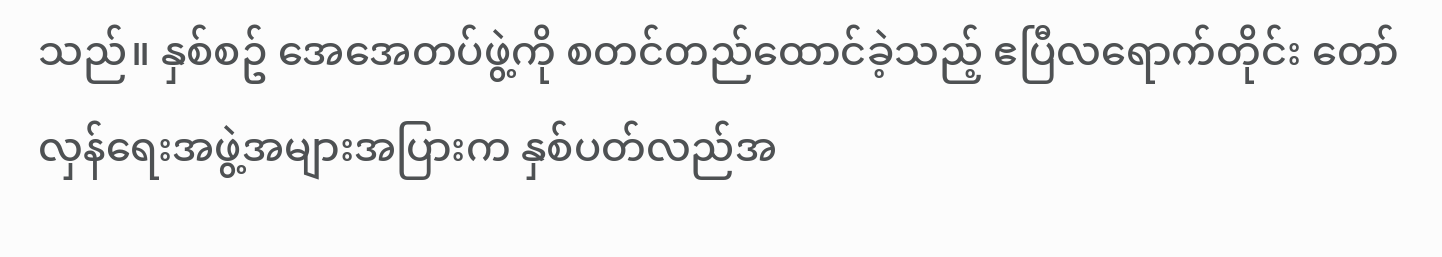သည်။ နှစ်စဥ် အေအေတပ်ဖွဲ့ကို စတင်တည်ထောင်ခဲ့သည့် ဧပြီလရောက်တိုင်း တော်လှန်ရေးအဖွဲ့အများအပြားက နှစ်ပတ်လည်အ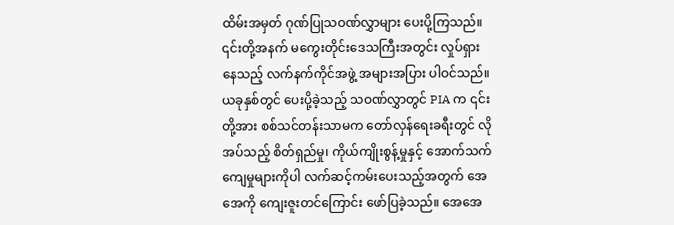ထိမ်းအမှတ် ဂုဏ်ပြုသဝဏ်လွှာများ ပေးပို့ကြသည်။ ၎င်းတို့အနက် မကွေးတိုင်းဒေသကြီးအတွင်း လှုပ်ရှားနေသည့် လက်နက်ကိုင်အဖွဲ့ အများအပြား ပါဝင်သည်။
ယခုနှစ်တွင် ပေးပို့ခဲ့သည့် သဝဏ်လွှာတွင် PIA က ၎င်းတို့အား စစ်သင်တန်းသာမက တော်လှန်ရေးခရီးတွင် လိုအပ်သည့် စိတ်ရှည်မှု၊ ကိုယ်ကျိုးစွန့်မှုနှင့် အောက်သက်ကျေမှုများကိုပါ လက်ဆင့်ကမ်းပေးသည့်အတွက် အေအေကို ကျေးဇူးတင်ကြောင်း ဖော်ပြခဲ့သည်။ အေအေ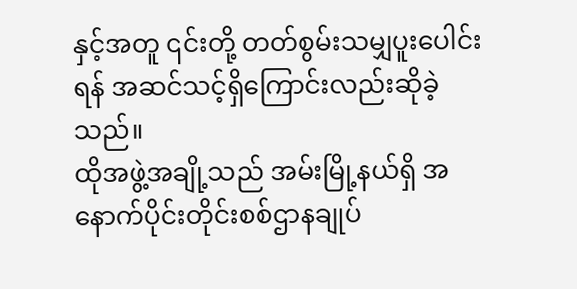နှင့်အတူ ၎င်းတို့ တတ်စွမ်းသမျှပူးပေါင်းရန် အဆင်သင့်ရှိကြောင်းလည်းဆိုခဲ့သည်။
ထိုအဖွဲ့အချို့သည် အမ်းမြို့နယ်ရှိ အနောက်ပိုင်းတိုင်းစစ်ဌာနချုပ်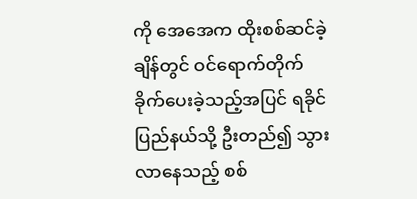ကို အေအေက ထိုးစစ်ဆင်ခဲ့ချိန်တွင် ဝင်ရောက်တိုက်ခိုက်ပေးခဲ့သည့်အပြင် ရခိုင်ပြည်နယ်သို့ ဦးတည်၍ သွားလာနေသည့် စစ်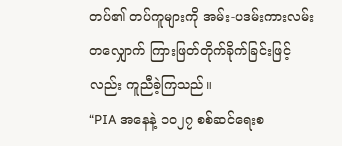တပ်၏ တပ်ကူများကို အမ်း-ပဒမ်းကားလမ်းတလျှောက် ကြားဖြတ်တိုက်ခိုက်ခြင်းဖြင့်လည်း ကူညီခဲ့ကြသည်။
“PIA အနေနဲ့ ၁၀၂၇ စစ်ဆင်ရေးစ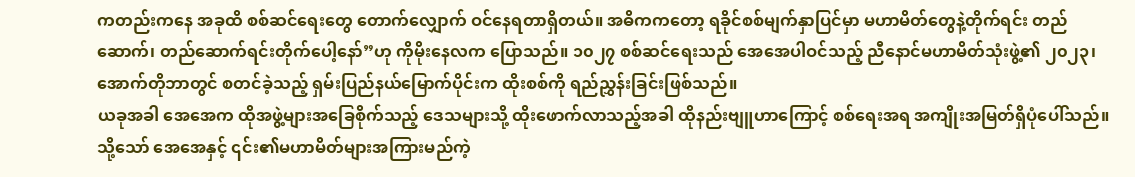ကတည်းကနေ အခုထိ စစ်ဆင်ရေးတွေ တောက်လျှောက် ဝင်နေရတာရှိတယ်။ အဓိကကတော့ ရခိုင်စစ်မျက်နှာပြင်မှာ မဟာမိတ်တွေနဲ့တိုက်ရင်း တည်ဆောက်၊ တည်ဆောက်ရင်းတိုက်ပေါ့နော်”ဟု ကိုမိုးနေလက ပြောသည်။ ၁၀၂၇ စစ်ဆင်ရေးသည် အေအေပါဝင်သည့် ညီနောင်မဟာမိတ်သုံးဖွဲ့၏ ၂၀၂၃၊ အောက်တိုဘာတွင် စတင်ခဲ့သည့် ရှမ်းပြည်နယ်မြောက်ပိုင်းက ထိုးစစ်ကို ရည်ညွှန်းခြင်းဖြစ်သည်။
ယခုအခါ အေအေက ထိုအဖွဲ့များအခြေစိုက်သည့် ဒေသများသို့ ထိုးဖောက်လာသည့်အခါ ထိုနည်းဗျူဟာကြောင့် စစ်ရေးအရ အကျိုးအမြတ်ရှိပုံပေါ်သည်။
သို့သော် အေအေနှင့် ၎င်း၏မဟာမိတ်များအကြားမည်ကဲ့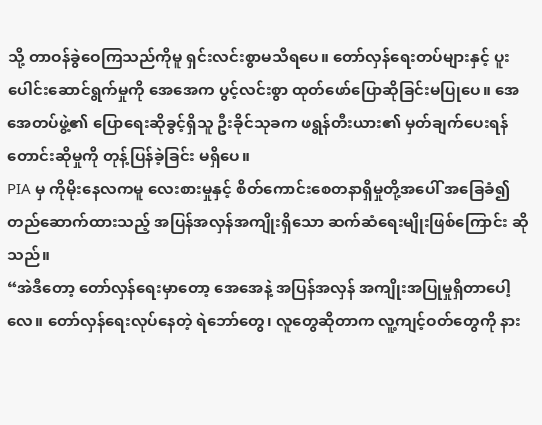သို့ တာဝန်ခွဲဝေကြသည်ကိုမူ ရှင်းလင်းစွာမသိရပေ။ တော်လှန်ရေးတပ်များနှင့် ပူးပေါင်းဆောင်ရွက်မှုကို အေအေက ပွင့်လင်းစွာ ထုတ်ဖော်ပြောဆိုခြင်းမပြုပေ။ အေအေတပ်ဖွဲ့၏ ပြောရေးဆိုခွင့်ရှိသူ ဦးခိုင်သုခက ဖရွန်တီးယား၏ မှတ်ချက်ပေးရန်တောင်းဆိုမှုကို တုန့်ပြန်ခဲ့ခြင်း မရှိပေ။
PIA မှ ကိုမိုးနေလကမူ လေးစားမှုနှင့် စိတ်ကောင်းစေတနာရှိမှုတို့အပေါ် အခြေခံ၍ တည်ဆောက်ထားသည့် အပြန်အလှန်အကျိုးရှိသော ဆက်ဆံရေးမျိုးဖြစ်ကြောင်း ဆိုသည်။
“အဲဒီတော့ တော်လှန်ရေးမှာတော့ အေအေနဲ့ အပြန်အလှန် အကျိုးအပြုမှုရှိတာပေါ့လေ။ တော်လှန်ရေးလုပ်နေတဲ့ ရဲဘော်တွေ၊ လူတွေဆိုတာက လူ့ကျင့်ဝတ်တွေကို နား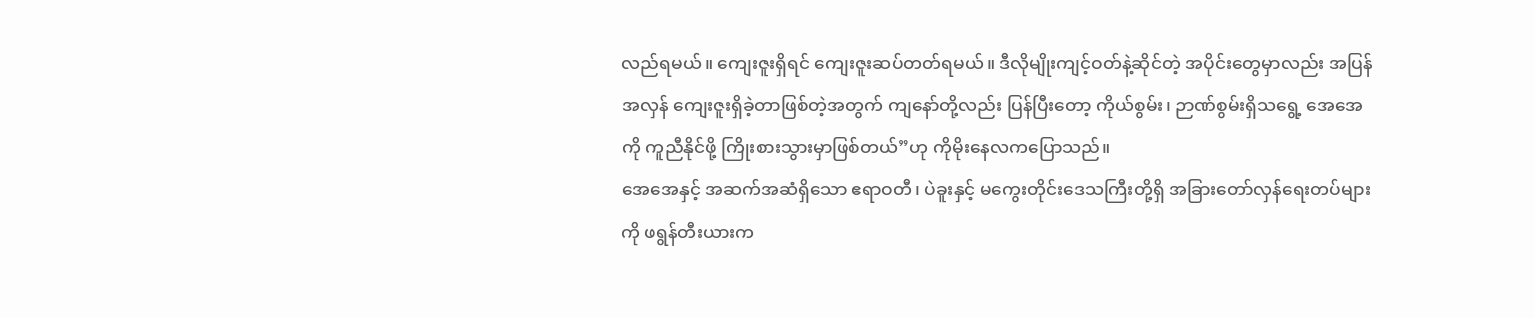လည်ရမယ်။ ကျေးဇူးရှိရင် ကျေးဇူးဆပ်တတ်ရမယ်။ ဒီလိုမျိုးကျင့်ဝတ်နဲ့ဆိုင်တဲ့ အပိုင်းတွေမှာလည်း အပြန်အလှန် ကျေးဇူးရှိခဲ့တာဖြစ်တဲ့အတွက် ကျနော်တို့လည်း ပြန်ပြီးတော့ ကိုယ်စွမ်း၊ ဉာဏ်စွမ်းရှိသရွေ့ အေအေကို ကူညီနိုင်ဖို့ ကြိုးစားသွားမှာဖြစ်တယ်”ဟု ကိုမိုးနေလကပြောသည်။
အေအေနှင့် အဆက်အဆံရှိသော ဧရာဝတီ၊ ပဲခူးနှင့် မကွေးတိုင်းဒေသကြီးတို့ရှိ အခြားတော်လှန်ရေးတပ်များကို ဖရွန်တီးယားက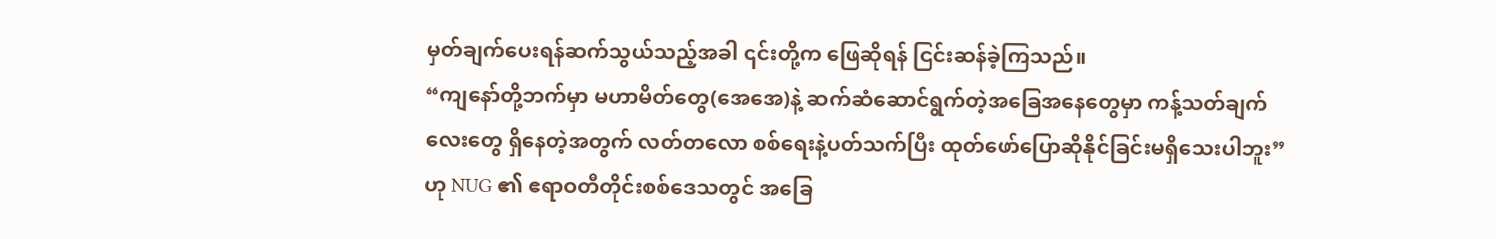မှတ်ချက်ပေးရန်ဆက်သွယ်သည့်အခါ ၎င်းတို့က ဖြေဆိုရန် ငြင်းဆန်ခဲ့ကြသည်။
“ကျနော်တို့ဘက်မှာ မဟာမိတ်တွေ(အေအေ)နဲ့ ဆက်ဆံဆောင်ရွက်တဲ့အခြေအနေတွေမှာ ကန့်သတ်ချက်လေးတွေ ရှိနေတဲ့အတွက် လတ်တလော စစ်ရေးနဲ့ပတ်သက်ပြီး ထုတ်ဖော်ပြောဆိုနိုင်ခြင်းမရှိသေးပါဘူး”ဟု NUG ၏ ဧရာဝတီတိုင်းစစ်ဒေသတွင် အခြေ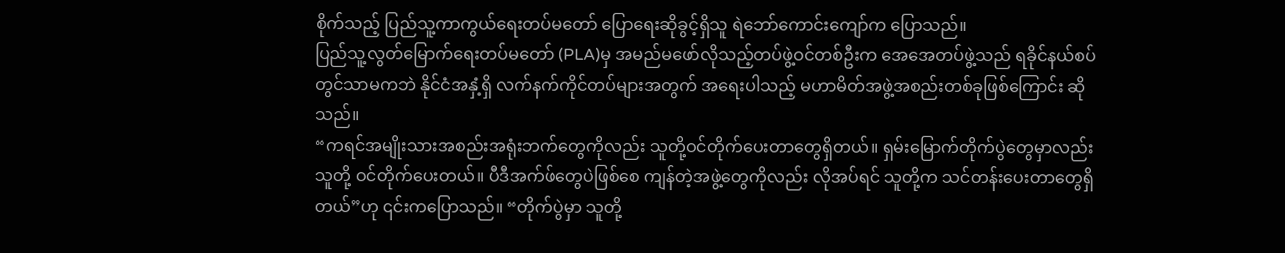စိုက်သည့် ပြည်သူ့ကာကွယ်ရေးတပ်မတော် ပြောရေးဆိုခွင့်ရှိသူ ရဲဘော်ကောင်းကျော်က ပြောသည်။
ပြည်သူ့လွတ်မြောက်ရေးတပ်မတော် (PLA)မှ အမည်မဖော်လိုသည့်တပ်ဖွဲ့ဝင်တစ်ဦးက အေအေတပ်ဖွဲ့သည် ရခိုင်နယ်စပ်တွင်သာမကဘဲ နိုင်ငံအနှံ့ရှိ လက်နက်ကိုင်တပ်များအတွက် အရေးပါသည့် မဟာမိတ်အဖွဲ့အစည်းတစ်ခုဖြစ်ကြောင်း ဆိုသည်။
“ကရင်အမျိုးသားအစည်းအရုံးဘက်တွေကိုလည်း သူတို့ဝင်တိုက်ပေးတာတွေရှိတယ်။ ရှမ်းမြောက်တိုက်ပွဲတွေမှာလည်း သူတို့ ဝင်တိုက်ပေးတယ်။ ပီဒီအက်ဖ်တွေပဲဖြစ်စေ ကျန်တဲ့အဖွဲ့တွေကိုလည်း လိုအပ်ရင် သူတို့က သင်တန်းပေးတာတွေရှိတယ်”ဟု ၎င်းကပြောသည်။ “တိုက်ပွဲမှာ သူတို့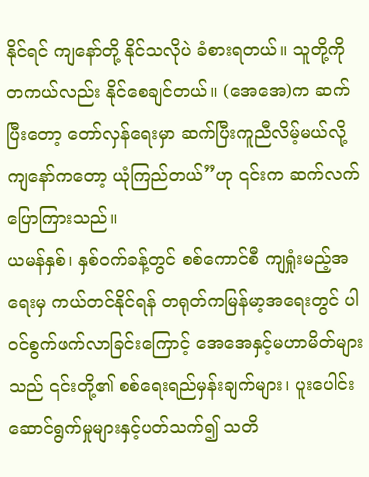နိုင်ရင် ကျနော်တို့ နိုင်သလိုပဲ ခံစားရတယ်။ သူတို့ကို တကယ်လည်း နိုင်စေချင်တယ်။ (အေအေ)က ဆက်ပြီးတော့ တော်လှန်ရေးမှာ ဆက်ပြီးကူညီလိမ့်မယ်လို့ ကျနော်ကတော့ ယုံကြည်တယ်”ဟု ၎င်းက ဆက်လက်ပြောကြားသည်။
ယမန်နှစ်၊ နှစ်ဝက်ခန့်တွင် စစ်ကောင်စီ ကျရှုံးမည့်အရေးမှ ကယ်တင်နိုင်ရန် တရုတ်ကမြန်မာ့အရေးတွင် ပါဝင်စွက်ဖက်လာခြင်းကြောင့် အေအေနှင့်မဟာမိတ်များသည် ၎င်းတို့၏ စစ်ရေးရည်မှန်းချက်များ၊ ပူးပေါင်းဆောင်ရွက်မှုများနှင့်ပတ်သက်၍ သတိ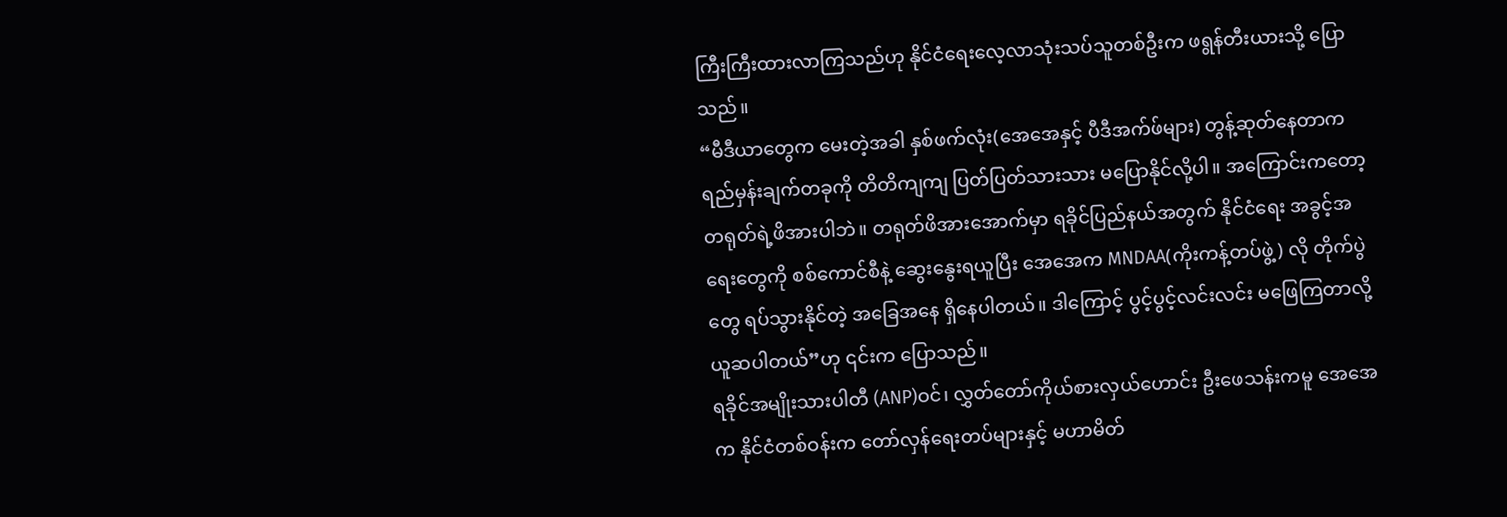ကြီးကြီးထားလာကြသည်ဟု နိုင်ငံရေးလေ့လာသုံးသပ်သူတစ်ဦးက ဖရွန်တီးယားသို့ ပြောသည်။
“မီဒီယာတွေက မေးတဲ့အခါ နှစ်ဖက်လုံး(အေအေနှင့် ပီဒီအက်ဖ်များ) တွန့်ဆုတ်နေတာက ရည်မှန်းချက်တခုကို တိတိကျကျ ပြတ်ပြတ်သားသား မပြောနိုင်လို့ပါ။ အကြောင်းကတော့ တရုတ်ရဲ့ဖိအားပါဘဲ။ တရုတ်ဖိအားအောက်မှာ ရခိုင်ပြည်နယ်အတွက် နိုင်ငံရေး အခွင့်အရေးတွေကို စစ်ကောင်စီနဲ့ ဆွေးနွေးရယူပြီး အေအေက MNDAA(ကိုးကန့်တပ်ဖွဲ့) လို တိုက်ပွဲတွေ ရပ်သွားနိုင်တဲ့ အခြေအနေ ရှိနေပါတယ်။ ဒါကြောင့် ပွင့်ပွင့်လင်းလင်း မဖြေကြတာလို့ ယူဆပါတယ်”ဟု ၎င်းက ပြောသည်။
ရခိုင်အမျိုးသားပါတီ (ANP)ဝင်၊ လွှတ်တော်ကိုယ်စားလှယ်ဟောင်း ဦးဖေသန်းကမူ အေအေက နိုင်ငံတစ်ဝန်းက တော်လှန်ရေးတပ်များနှင့် မဟာမိတ်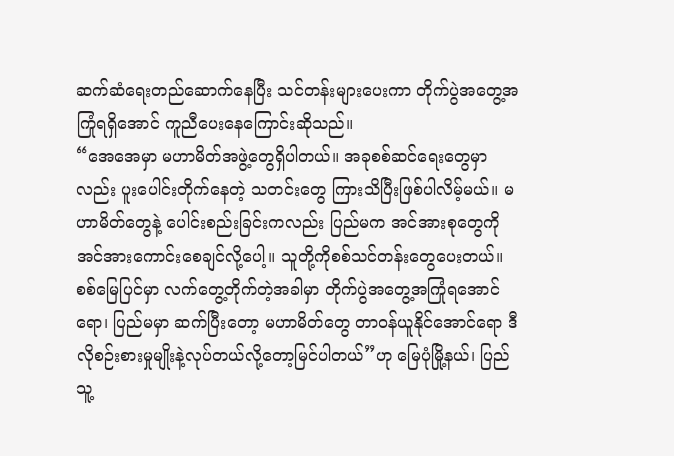ဆက်ဆံရေးတည်ဆောက်နေပြီး သင်တန်းများပေးကာ တိုက်ပွဲအတွေ့အကြုံရရှိအောင် ကူညီပေးနေကြောင်းဆိုသည်။
“အေအေမှာ မဟာမိတ်အဖွဲ့တွေရှိပါတယ်။ အခုစစ်ဆင်ရေးတွေမှာလည်း ပူးပေါင်းတိုက်နေတဲ့ သတင်းတွေ ကြားသိပြီးဖြစ်ပါလိမ့်မယ်။ မဟာမိတ်တွေနဲ့ ပေါင်းစည်းခြင်းကလည်း ပြည်မက အင်အားစုတွေကို အင်အားကောင်းစေချင်လို့ပေါ့။ သူတို့ကိုစစ်သင်တန်းတွေပေးတယ်။ စစ်မြေပြင်မှာ လက်တွေ့တိုက်တဲ့အခါမှာ တိုက်ပွဲအတွေ့အကြုံရအောင်ရော၊ ပြည်မမှာ ဆက်ပြီးတော့ မဟာမိတ်တွေ တာဝန်ယူနိုင်အောင်ရော ဒီလိုစဉ်းစားမှုမျိုးနဲ့လုပ်တယ်လို့တော့မြင်ပါတယ်”ဟု မြေပုံမြို့နယ်၊ ပြည်သူ့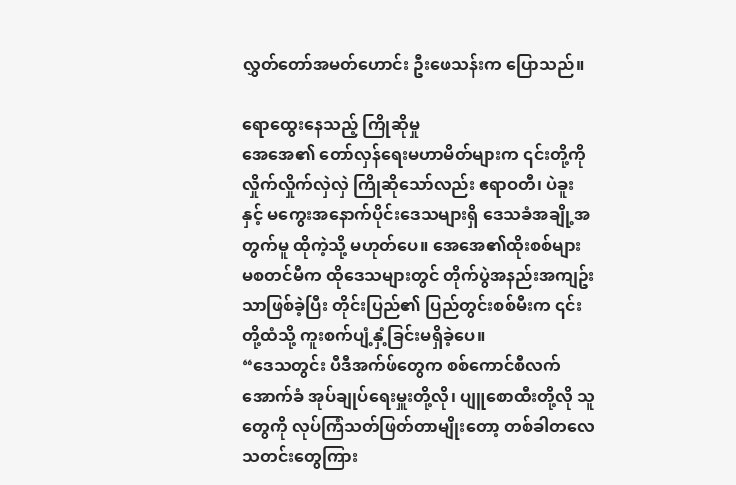လွှတ်တော်အမတ်ဟောင်း ဦးဖေသန်းက ပြောသည်။

ရောထွေးနေသည့် ကြိုဆိုမှု
အေအေ၏ တော်လှန်ရေးမဟာမိတ်များက ၎င်းတို့ကို လှိုက်လှိုက်လှဲလှဲ ကြိုဆိုသော်လည်း ဧရာဝတီ၊ ပဲခူးနှင့် မကွေးအနောက်ပိုင်းဒေသများရှိ ဒေသခံအချို့အတွက်မူ ထိုကဲ့သို့ မဟုတ်ပေ။ အေအေ၏ထိုးစစ်များ မစတင်မီက ထိုဒေသများတွင် တိုက်ပွဲအနည်းအကျဥ်းသာဖြစ်ခဲ့ပြီး တိုင်းပြည်၏ ပြည်တွင်းစစ်မီးက ၎င်းတို့ထံသို့ ကူးစက်ပျံ့နှံ့ခြင်းမရှိခဲ့ပေ။
“ဒေသတွင်း ပီဒီအက်ဖ်တွေက စစ်ကောင်စီလက်အောက်ခံ အုပ်ချုပ်ရေးမှူးတို့လို၊ ပျူစောထီးတို့လို သူတွေကို လုပ်ကြံသတ်ဖြတ်တာမျိုးတော့ တစ်ခါတလေ သတင်းတွေကြား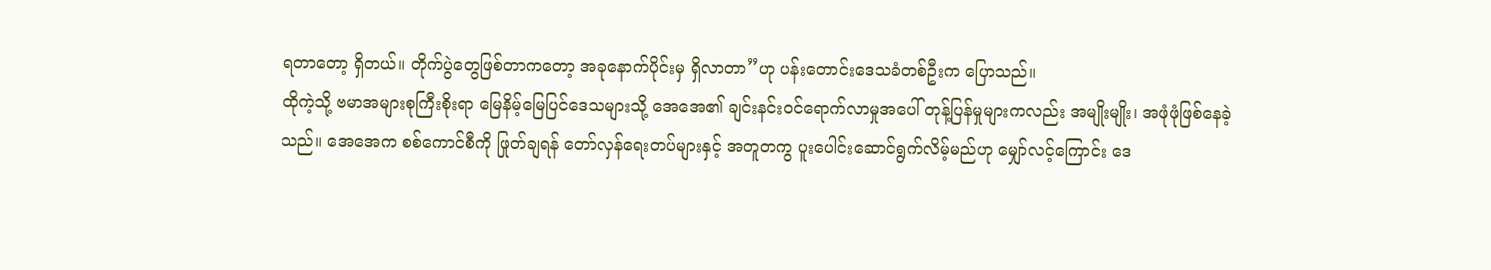ရတာတော့ ရှိတယ်။ တိုက်ပွဲတွေဖြစ်တာကတော့ အခုနောက်ပိုင်းမှ ရှိလာတာ”ဟု ပန်းတောင်းဒေသခံတစ်ဦးက ပြောသည်။
ထိုကဲ့သို့ ဗမာအများစုကြီးစိုးရာ မြေနိမ့်မြေပြင်ဒေသများသို့ အေအေ၏ ချင်းနင်းဝင်ရောက်လာမှုအပေါ် တုန့်ပြန်မှုများကလည်း အမျိုးမျိုး၊ အဖုံဖုံဖြစ်နေခဲ့သည်။ အေအေက စစ်ကောင်စီကို ဖြုတ်ချရန် တော်လှန်ရေးတပ်များနှင့် အတူတကွ ပူးပေါင်းဆောင်ရွက်လိမ့်မည်ဟု မျှော်လင့်ကြောင်း ဒေ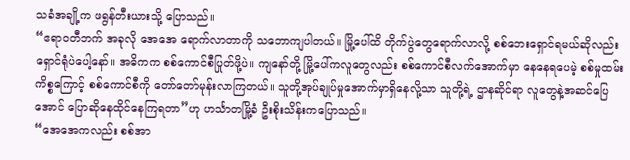သခံအချို့က ဖရွန်တီးယားသို့ ပြောသည်။
“ဧရာဝတီဘက် အခုလို အေအေ ရောက်လာတာကို သဘောကျပါတယ်။ မြို့ပေါ်ထိ တိုက်ပွဲတွေရောက်လာလို့ စစ်ဘေးရှောင်ရမယ်ဆိုလည်းရှောင်ရုံပဲပေါ့နော်။ အဓိကက စစ်ကောင်စီပြုတ်ဖို့ပဲ။ ကျနော်တို့ မြို့ပေါ်ကလူတွေလည်း စစ်ကောင်စီလက်အောက်မှာ နေနေရပေမဲ့ စစ်မှုထမ်းကိစ္စကြောင့် စစ်ကောင်စီကို တော်တော်မုန်းလာကြတယ်။ သူတို့အုပ်ချုပ်မှုအောက်မှာရှိနေလို့သာ သူတို့ရဲ့ ဌာနဆိုင်ရာ လူတွေနဲ့အဆင်ပြေအောင် ပြောဆိုနေထိုင်နေကြရတာ”ဟု ဟင်္သာတမြို့ခံ ဦးစိုးသိန်းကပြောသည်။
“အေအေကလည်း စစ်အာ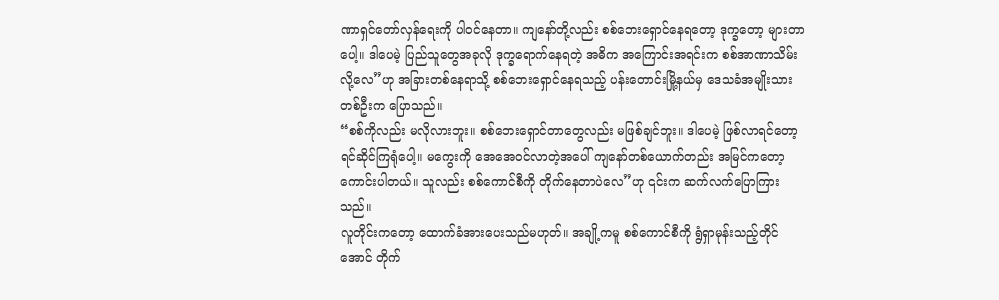ဏာရှင်တော်လှန်ရေးကို ပါဝင်နေတာ။ ကျနော်တို့လည်း စစ်ဘေးရှောင်နေရတော့ ဒုက္ခတော့ များတာပေါ့။ ဒါပေမဲ့ ပြည်သူတွေအခုလို ဒုက္ခရောက်နေရတဲ့ အဓိက အကြောင်းအရင်းက စစ်အာဏာသိမ်းလို့လေ”ဟု အခြားတစ်နေရာသို့ စစ်ဘေးရှောင်နေရသည့် ပန်းတောင်းမြို့နယ်မှ ဒေသခံအမျိုးသားတစ်ဦးက ပြောသည်။
“စစ်ကိုလည်း မလိုလားဘူး။ စစ်ဘေးရှောင်တာတွေလည်း မဖြစ်ချင်ဘူး။ ဒါပေမဲ့ ဖြစ်လာရင်တော့ ရင်ဆိုင်ကြရုံပေါ့။ မကွေးကို အေအေဝင်လာတဲ့အပေါ် ကျနော်တစ်ယောက်တည်း အမြင်ကတော့ ကောင်းပါတယ်။ သူလည်း စစ်ကောင်စီကို တိုက်နေတာပဲလေ”ဟု ၎င်းက ဆက်လက်ပြောကြားသည်။
လူတိုင်းကတော့ ထောက်ခံအားပေးသည်မဟုတ်။ အချို့ကမူ စစ်ကောင်စီကို ရွံရှာမုန်းသည့်တိုင်အောင် တိုက်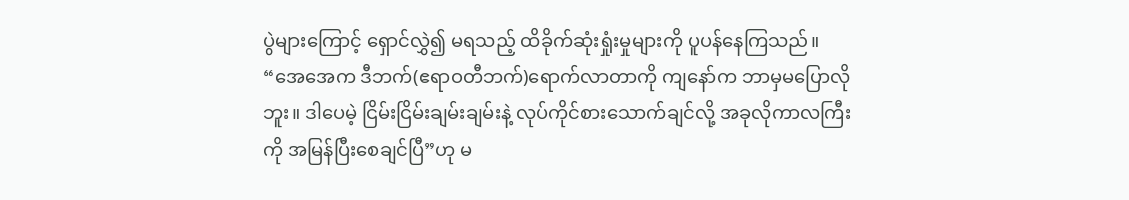ပွဲများကြောင့် ရှောင်လွှဲ၍ မရသည့် ထိခိုက်ဆုံးရှုံးမှုများကို ပူပန်နေကြသည်။
“အေအေက ဒီဘက်(ဧရာဝတီဘက်)ရောက်လာတာကို ကျနော်က ဘာမှမပြောလိုဘူး။ ဒါပေမဲ့ ငြိမ်းငြိမ်းချမ်းချမ်းနဲ့ လုပ်ကိုင်စားသောက်ချင်လို့ အခုလိုကာလကြီးကို အမြန်ပြီးစေချင်ပြီ”ဟု မ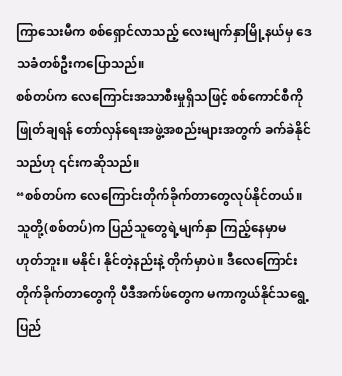ကြာသေးမီက စစ်ရှောင်လာသည့် လေးမျက်နှာမြို့နယ်မှ ဒေသခံတစ်ဦးကပြောသည်။
စစ်တပ်က လေကြောင်းအသာစီးမှုရှိသဖြင့် စစ်ကောင်စီကို ဖြုတ်ချရန် တော်လှန်ရေးအဖွဲ့အစည်းများအတွက် ခက်ခဲနိုင်သည်ဟု ၎င်းကဆိုသည်။
“စစ်တပ်က လေကြောင်းတိုက်ခိုက်တာတွေလုပ်နိုင်တယ်။ သူတို့(စစ်တပ်)က ပြည်သူတွေရဲ့မျက်နှာ ကြည့်နေမှာမဟုတ်ဘူး။ မနိုင်၊ နိုင်တဲ့နည်းနဲ့ တိုက်မှာပဲ။ ဒီလေကြောင်းတိုက်ခိုက်တာတွေကို ပီဒီအက်ဖ်တွေက မကာကွယ်နိုင်သရွေ့ ပြည်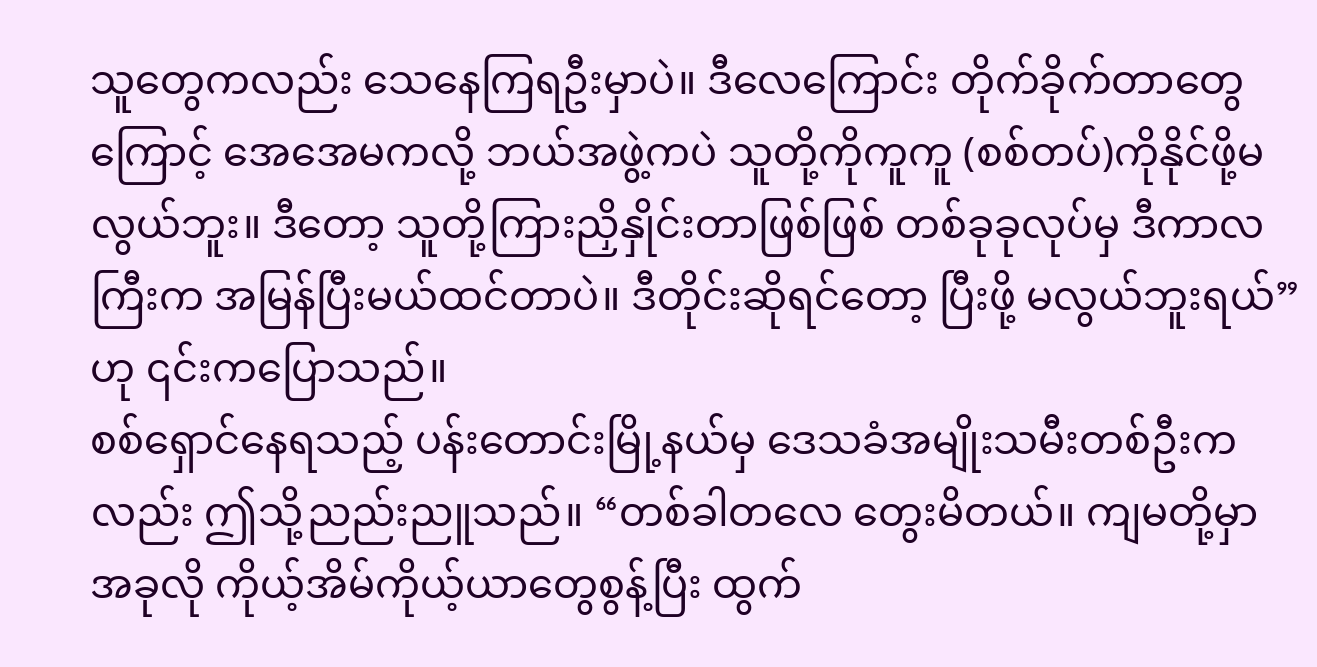သူတွေကလည်း သေနေကြရဦးမှာပဲ။ ဒီလေကြောင်း တိုက်ခိုက်တာတွေကြောင့် အေအေမကလို့ ဘယ်အဖွဲ့ကပဲ သူတို့ကိုကူကူ (စစ်တပ်)ကိုနိုင်ဖို့မလွယ်ဘူး။ ဒီတော့ သူတို့ကြားညှိနှိုင်းတာဖြစ်ဖြစ် တစ်ခုခုလုပ်မှ ဒီကာလကြီးက အမြန်ပြီးမယ်ထင်တာပဲ။ ဒီတိုင်းဆိုရင်တော့ ပြီးဖို့ မလွယ်ဘူးရယ်”ဟု ၎င်းကပြောသည်။
စစ်ရှောင်နေရသည့် ပန်းတောင်းမြို့နယ်မှ ဒေသခံအမျိုးသမီးတစ်ဦးကလည်း ဤသို့ညည်းညူသည်။ “တစ်ခါတလေ တွေးမိတယ်။ ကျမတို့မှာ အခုလို ကိုယ့်အိမ်ကိုယ့်ယာတွေစွန့်ပြီး ထွက်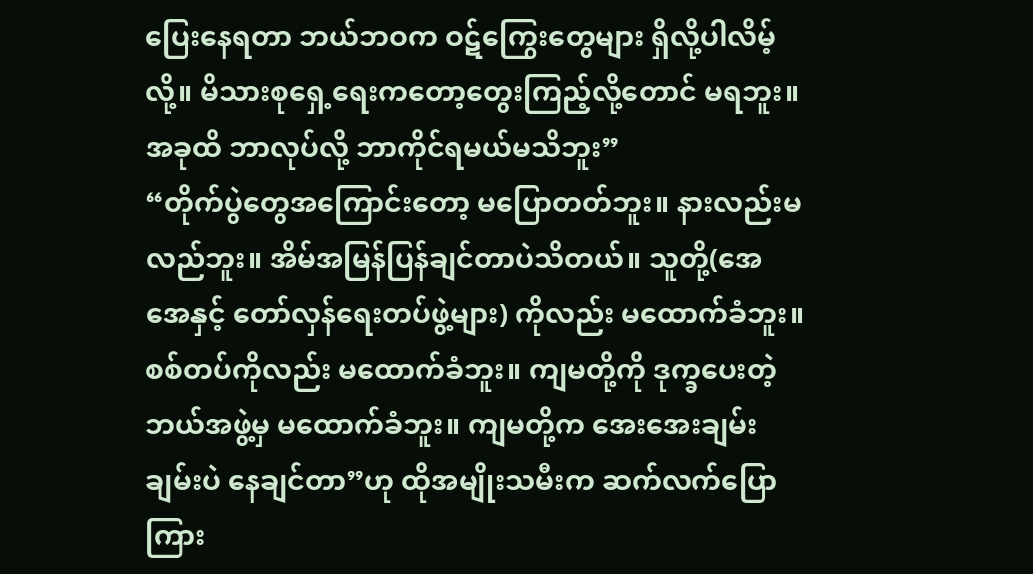ပြေးနေရတာ ဘယ်ဘဝက ဝဋ်ကြွေးတွေများ ရှိလို့ပါလိမ့်လို့။ မိသားစုရှေ့ရေးကတော့တွေးကြည့်လို့တောင် မရဘူး။ အခုထိ ဘာလုပ်လို့ ဘာကိုင်ရမယ်မသိဘူး”
“တိုက်ပွဲတွေအကြောင်းတော့ မပြောတတ်ဘူး။ နားလည်းမလည်ဘူး။ အိမ်အမြန်ပြန်ချင်တာပဲသိတယ်။ သူတို့(အေအေနှင့် တော်လှန်ရေးတပ်ဖွဲ့များ) ကိုလည်း မထောက်ခံဘူး။ စစ်တပ်ကိုလည်း မထောက်ခံဘူး။ ကျမတို့ကို ဒုက္ခပေးတဲ့ ဘယ်အဖွဲ့မှ မထောက်ခံဘူး။ ကျမတို့က အေးအေးချမ်းချမ်းပဲ နေချင်တာ”ဟု ထိုအမျိုးသမီးက ဆက်လက်ပြောကြား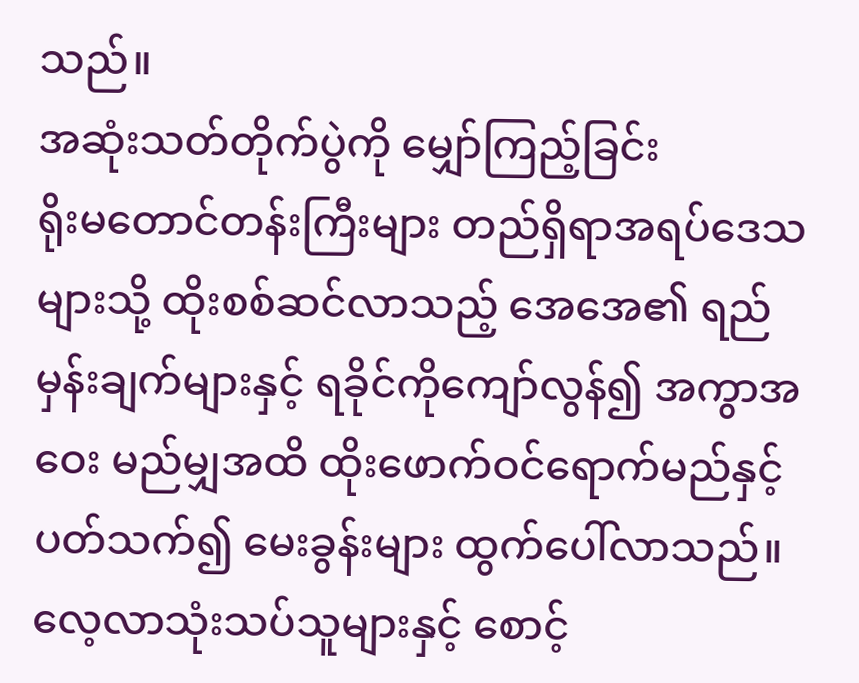သည်။
အဆုံးသတ်တိုက်ပွဲကို မျှော်ကြည့်ခြင်း
ရိုးမတောင်တန်းကြီးများ တည်ရှိရာအရပ်ဒေသများသို့ ထိုးစစ်ဆင်လာသည့် အေအေ၏ ရည်မှန်းချက်များနှင့် ရခိုင်ကိုကျော်လွန်၍ အကွာအဝေး မည်မျှအထိ ထိုးဖောက်ဝင်ရောက်မည်နှင့်ပတ်သက်၍ မေးခွန်းများ ထွက်ပေါ်လာသည်။ လေ့လာသုံးသပ်သူများနှင့် စောင့်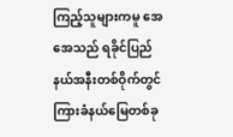ကြည့်သူများကမူ အေအေသည် ရခိုင်ပြည်နယ်အနီးတစ်ဝိုက်တွင် ကြားခံနယ်မြေတစ်ခု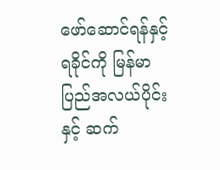ဖော်ဆောင်ရန်နှင့် ရခိုင်ကို မြန်မာပြည်အလယ်ပိုင်းနှင့် ဆက်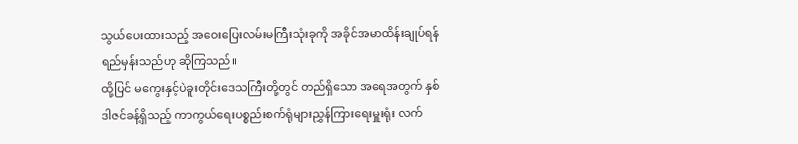သွယ်ပေးထားသည့် အဝေးပြေးလမ်းမကြီးသုံးခုကို အခိုင်အမာထိန်းချုပ်ရန် ရည်မှန်းသည်ဟု ဆိုကြသည်။
ထို့ပြင် မကွေးနှင့်ပဲခူးတိုင်းဒေသကြီးတို့တွင် တည်ရှိသော အရေအတွက် နှစ်ဒါဇင်ခန့်ရှိသည့် ကာကွယ်ရေးပစ္စည်းစက်ရုံများညွှန်ကြားရေးမှူးရုံး လက်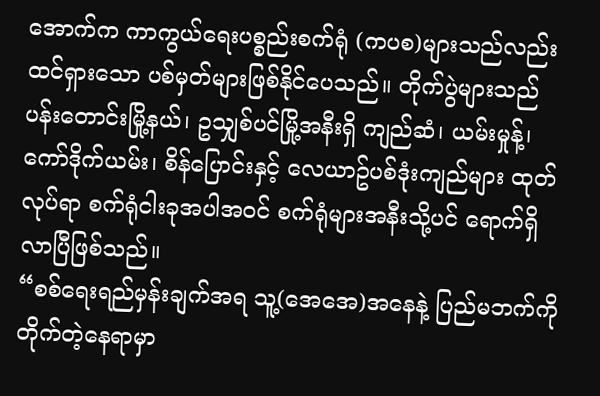အောက်က ကာကွယ်ရေးပစ္စည်းစက်ရုံ (ကပစ)များသည်လည်း ထင်ရှားသော ပစ်မှတ်များဖြစ်နိုင်ပေသည်။ တိုက်ပွဲများသည် ပန်းတောင်းမြို့နယ်၊ ဥသျှစ်ပင်မြို့အနီးရှိ ကျည်ဆံ၊ ယမ်းမှုန့်၊ ကော်ဒိုက်ယမ်း၊ စိန်ပြောင်းနှင့် လေယာဥ်ပစ်ဒုံးကျည်များ ထုတ်လုပ်ရာ စက်ရုံငါးခုအပါအဝင် စက်ရုံများအနီးသို့ပင် ရောက်ရှိလာပြီဖြစ်သည်။
“စစ်ရေးရည်မှန်းချက်အရ သူ့(အေအေ)အနေနဲ့ ပြည်မဘက်ကို တိုက်တဲ့နေရာမှာ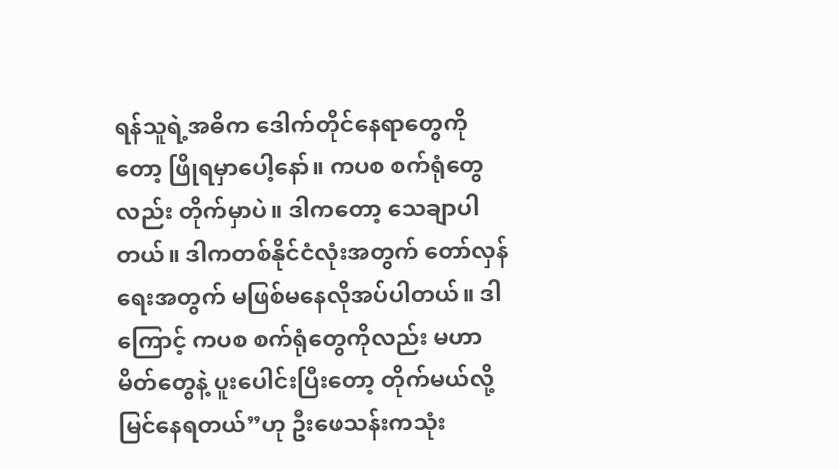ရန်သူရဲ့အဓိက ဒေါက်တိုင်နေရာတွေကိုတော့ ဖြိုရမှာပေါ့နော်။ ကပစ စက်ရုံတွေလည်း တိုက်မှာပဲ။ ဒါကတော့ သေချာပါတယ်။ ဒါကတစ်နိုင်ငံလုံးအတွက် တော်လှန်ရေးအတွက် မဖြစ်မနေလိုအပ်ပါတယ်။ ဒါကြောင့် ကပစ စက်ရုံတွေကိုလည်း မဟာမိတ်တွေနဲ့ ပူးပေါင်းပြီးတော့ တိုက်မယ်လို့ မြင်နေရတယ်”ဟု ဦးဖေသန်းကသုံး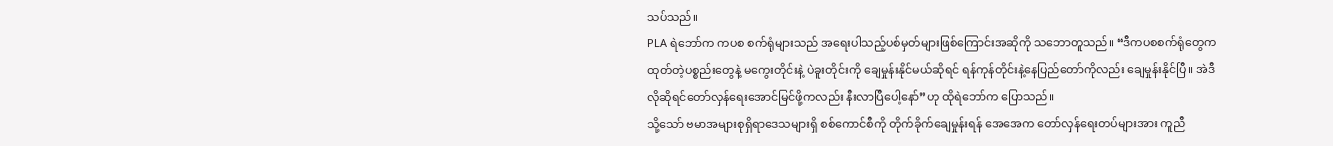သပ်သည်။
PLA ရဲဘော်က ကပစ စက်ရုံများသည် အရေးပါသည့်ပစ်မှတ်များဖြစ်ကြောင်းအဆိုကို သဘောတူသည်။ “ဒီကပစစက်ရုံတွေက ထုတ်တဲ့ပစ္စည်းတွေနဲ့ မကွေးတိုင်းနဲ့ ပဲခူးတိုင်းကို ချေမှုန်းနိုင်မယ်ဆိုရင် ရန်ကုန်တိုင်းနဲ့နေပြည်တော်ကိုလည်း ချေမှုန်းနိုင်ပြီ။ အဲဒီလိုဆိုရင်တော်လှန်ရေးအောင်မြင်ဖို့ကလည်း နီးလာပြီပေါ့နော်”ဟု ထိုရဲဘော်က ပြောသည်။
သို့သော် ဗမာအများစုရှိရာဒေသများရှိ စစ်ကောင်စီကို တိုက်ခိုက်ချေမှုန်းရန် အေအေက တော်လှန်ရေးတပ်များအား ကူညီ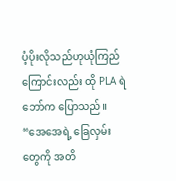ပံ့ပိုးလိုသည်ဟုယုံကြည်ကြောင်းလည်း ထို PLA ရဲဘော်က ပြောသည်။ “အေအေရဲ့ ခြေလှမ်းတွေကို အတိ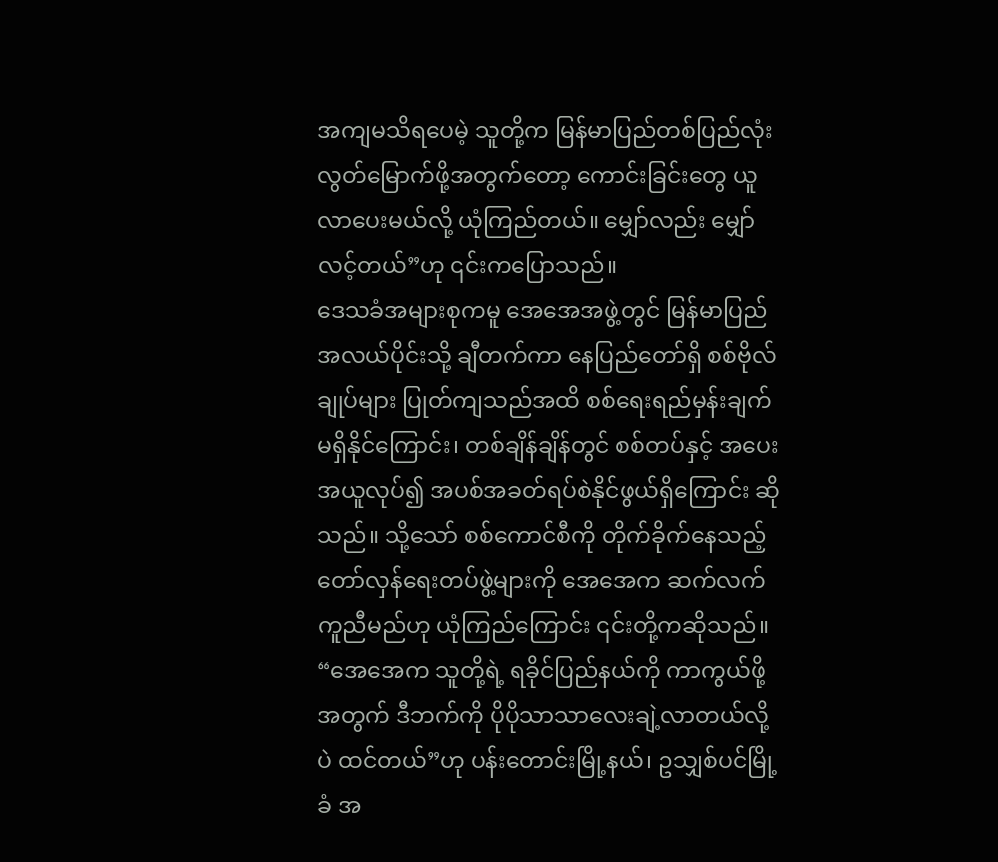အကျမသိရပေမဲ့ သူတို့က မြန်မာပြည်တစ်ပြည်လုံးလွတ်မြောက်ဖို့အတွက်တော့ ကောင်းခြင်းတွေ ယူလာပေးမယ်လို့ ယုံကြည်တယ်။ မျှော်လည်း မျှော်လင့်တယ်”ဟု ၎င်းကပြောသည်။
ဒေသခံအများစုကမူ အေအေအဖွဲ့တွင် မြန်မာပြည်အလယ်ပိုင်းသို့ ချီတက်ကာ နေပြည်တော်ရှိ စစ်ဗိုလ်ချုပ်များ ပြုတ်ကျသည်အထိ စစ်ရေးရည်မှန်းချက် မရှိနိုင်ကြောင်း၊ တစ်ချိန်ချိန်တွင် စစ်တပ်နှင့် အပေးအယူလုပ်၍ အပစ်အခတ်ရပ်စဲနိုင်ဖွယ်ရှိကြောင်း ဆိုသည်။ သို့သော် စစ်ကောင်စီကို တိုက်ခိုက်နေသည့် တော်လှန်ရေးတပ်ဖွဲ့များကို အေအေက ဆက်လက်ကူညီမည်ဟု ယုံကြည်ကြောင်း ၎င်းတို့ကဆိုသည်။
“အေအေက သူတို့ရဲ့ ရခိုင်ပြည်နယ်ကို ကာကွယ်ဖို့အတွက် ဒီဘက်ကို ပိုပိုသာသာလေးချဲ့လာတယ်လို့ပဲ ထင်တယ်”ဟု ပန်းတောင်းမြို့နယ်၊ ဥသျှစ်ပင်မြို့ခံ အ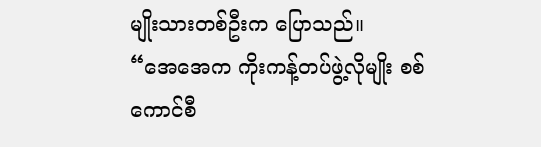မျိုးသားတစ်ဦးက ပြောသည်။
“အေအေက ကိုးကန့်တပ်ဖွဲ့လိုမျိုး စစ်ကောင်စီ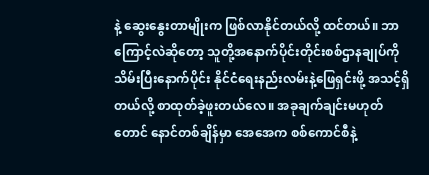နဲ့ ဆွေးနွေးတာမျိုးက ဖြစ်လာနိုင်တယ်လို့ ထင်တယ်။ ဘာကြောင့်လဲဆိုတော့ သူတို့အနောက်ပိုင်းတိုင်းစစ်ဌာနချုပ်ကို သိမ်းပြီးနောက်ပိုင်း နိုင်ငံရေးနည်းလမ်းနဲ့ဖြေရှင်းဖို့ အသင့်ရှိတယ်လို့ စာထုတ်ခဲ့ဖူးတယ်လေ။ အခုချက်ချင်းမဟုတ်တောင် နောင်တစ်ချိန်မှာ အေအေက စစ်ကောင်စီနဲ့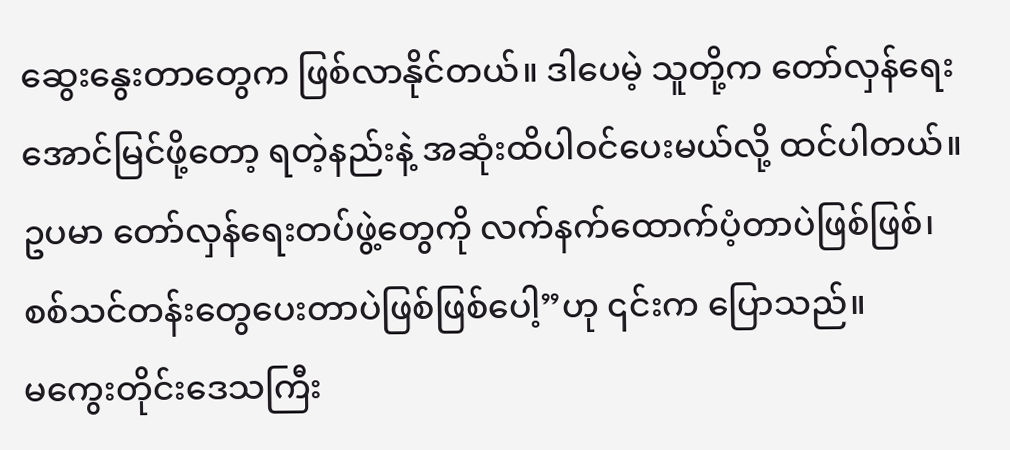ဆွေးနွေးတာတွေက ဖြစ်လာနိုင်တယ်။ ဒါပေမဲ့ သူတို့က တော်လှန်ရေးအောင်မြင်ဖို့တော့ ရတဲ့နည်းနဲ့ အဆုံးထိပါဝင်ပေးမယ်လို့ ထင်ပါတယ်။ ဥပမာ တော်လှန်ရေးတပ်ဖွဲ့တွေကို လက်နက်ထောက်ပံ့တာပဲဖြစ်ဖြစ်၊ စစ်သင်တန်းတွေပေးတာပဲဖြစ်ဖြစ်ပေါ့”ဟု ၎င်းက ပြောသည်။
မကွေးတိုင်းဒေသကြီး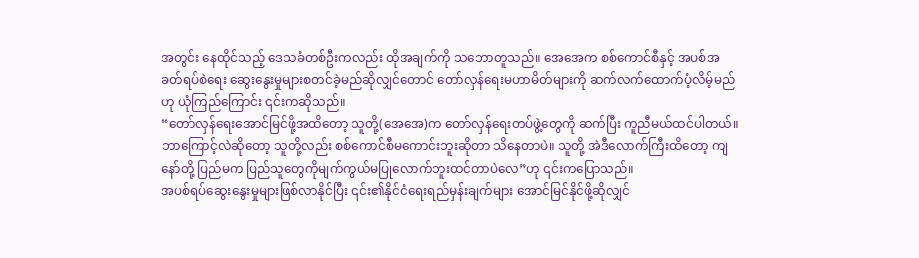အတွင်း နေထိုင်သည့် ဒေသခံတစ်ဦးကလည်း ထိုအချက်ကို သဘောတူသည်။ အေအေက စစ်ကောင်စီနှင့် အပစ်အခတ်ရပ်စဲရေး ဆွေးနွေးမှုများစတင်ခဲ့မည်ဆိုလျှင်တောင် တော်လှန်ရေးမဟာမိတ်များကို ဆက်လက်ထောက်ပံ့လိမ့်မည်ဟု ယုံကြည်ကြောင်း ၎င်းကဆိုသည်။
“တော်လှန်ရေးအောင်မြင်ဖို့အထိတော့ သူတို့(အေအေ)က တော်လှန်ရေးတပ်ဖွဲ့တွေကို ဆက်ပြီး ကူညီမယ်ထင်ပါတယ်။ ဘာကြောင့်လဲဆိုတော့ သူတို့လည်း စစ်ကောင်စီမကောင်းဘူးဆိုတာ သိနေတာပဲ။ သူတို့ အဲဒီလောက်ကြီးထိတော့ ကျနော်တို့ ပြည်မက ပြည်သူတွေကိုမျက်ကွယ်မပြုလောက်ဘူးထင်တာပဲလေ”ဟု ၎င်းကပြောသည်။
အပစ်ရပ်ဆွေးနွေးမှုများဖြစ်လာနိုင်ပြီး ၎င်း၏နိုင်ငံရေးရည်မှန်းချက်များ အောင်မြင်နိုင်ဖို့ဆိုလျှင်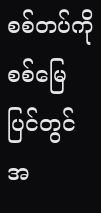စစ်တပ်ကို စစ်မြေပြင်တွင် အ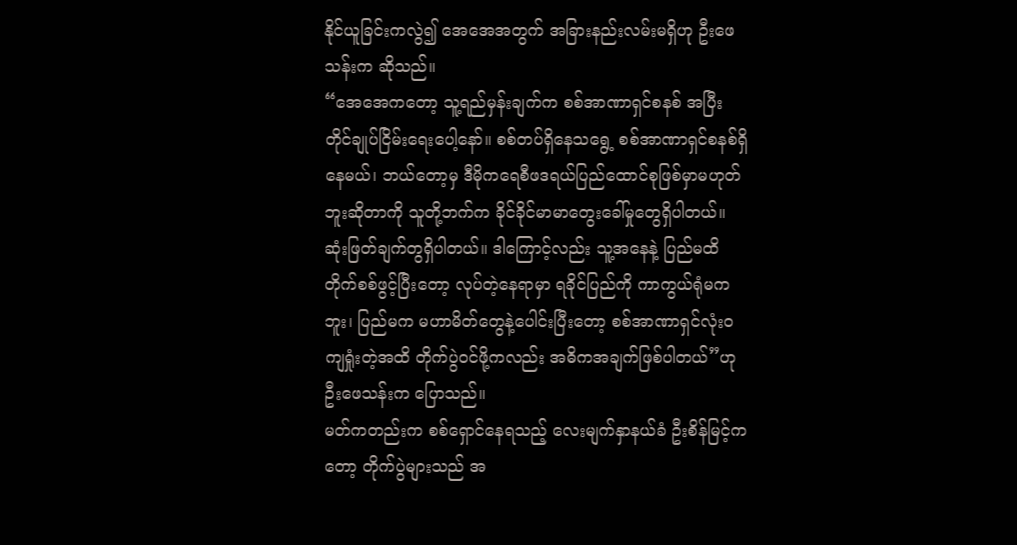နိုင်ယူခြင်းကလွဲ၍ အေအေအတွက် အခြားနည်းလမ်းမရှိဟု ဦးဖေသန်းက ဆိုသည်။
“အေအေကတော့ သူ့ရည်မှန်းချက်က စစ်အာဏာရှင်စနစ် အပြီးတိုင်ချုပ်ငြိမ်းရေးပေါ့နော်။ စစ်တပ်ရှိနေသရွေ့ စစ်အာဏာရှင်စနစ်ရှိနေမယ်၊ ဘယ်တော့မှ ဒီမိုကရေစီဖဒရယ်ပြည်ထောင်စုဖြစ်မှာမဟုတ်ဘူးဆိုတာကို သူတို့ဘက်က ခိုင်ခိုင်မာမာတွေးခေါ်မှုတွေရှိပါတယ်။ ဆုံးဖြတ်ချက်တွရှိပါတယ်။ ဒါကြောင့်လည်း သူ့အနေနဲ့ ပြည်မထိ တိုက်စစ်ဖွင့်ပြီးတော့ လုပ်တဲ့နေရာမှာ ရခိုင်ပြည်ကို ကာကွယ်ရုံမကဘူး၊ ပြည်မက မဟာမိတ်တွေနဲ့ပေါင်းပြီးတော့ စစ်အာဏာရှင်လုံးဝကျရှုံးတဲ့အထိ တိုက်ပွဲဝင်ဖို့ကလည်း အဓိကအချက်ဖြစ်ပါတယ်”ဟု ဦးဖေသန်းက ပြောသည်။
မတ်ကတည်းက စစ်ရှောင်နေရသည့် လေးမျက်နှာနယ်ခံ ဦးစိန်မြင့်ကတော့ တိုက်ပွဲများသည် အ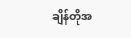ချိန်တိုအ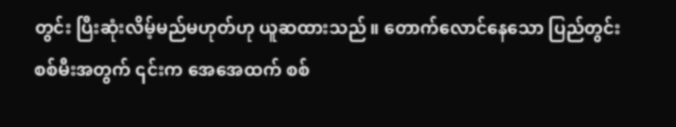တွင်း ပြီးဆုံးလိမ့်မည်မဟုတ်ဟု ယူဆထားသည်။ တောက်လောင်နေသော ပြည်တွင်းစစ်မီးအတွက် ၎င်းက အေအေထက် စစ်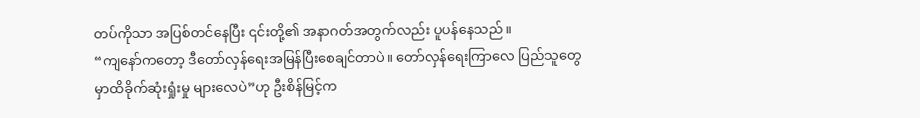တပ်ကိုသာ အပြစ်တင်နေပြီး ၎င်းတို့၏ အနာဂတ်အတွက်လည်း ပူပန်နေသည်။
“ကျနော်ကတော့ ဒီတော်လှန်ရေးအမြန်ပြီးစေချင်တာပဲ။ တော်လှန်ရေးကြာလေ ပြည်သူတွေမှာထိခိုက်ဆုံးရှုံးမှု များလေပဲ”ဟု ဦးစိန်မြင့်က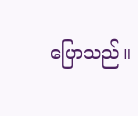ပြောသည်။